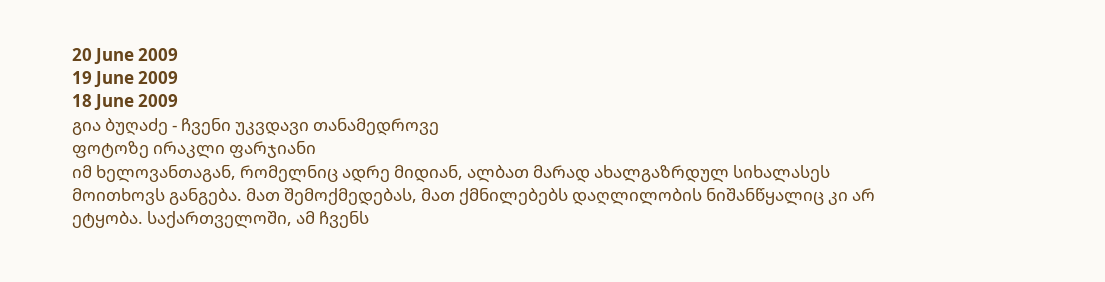20 June 2009
19 June 2009
18 June 2009
გია ბუღაძე - ჩვენი უკვდავი თანამედროვე
ფოტოზე ირაკლი ფარჯიანი
იმ ხელოვანთაგან, რომელნიც ადრე მიდიან, ალბათ მარად ახალგაზრდულ სიხალასეს მოითხოვს განგება. მათ შემოქმედებას, მათ ქმნილებებს დაღლილობის ნიშანწყალიც კი არ ეტყობა. საქართველოში, ამ ჩვენს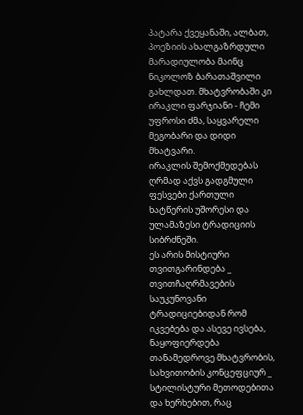პატარა ქვეყანაში, ალბათ, პოეზიის ახალგაზრდული მარადიულობა მაინც ნიკოლოზ ბარათაშვილი გახლდათ. მხატვრობაში კი ირაკლი ფარჯიანი - ჩემი უფროსი ძმა, საყვარელი მეგობარი და დიდი მხატვარი.
ირაკლის შემოქმედებას ღრმად აქვს გადგმული ფესვები ქართული ხატწერის უშორესი და ულამაზესი ტრადიციის სიბრძნეში.
ეს არის მისტიური თვითგარინდება _ თვითჩაღრმავების საუკუნოვანი ტრადიციებიდან რომ იკვებება და ასევე ივსება, ნაყოფიერდება თანამედროვე მხატვრობის, სახვითობის კონცეფციურ _ სტილისტური მეთოდებითა და ხერხებით, რაც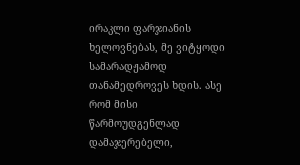ირაკლი ფარჯიანის ხელოვნებას, მე ვიტყოდი სამარადჟამოდ თანამედროვეს ხდის. ასე რომ მისი წარმოუდგენლად დამაჯერებელი,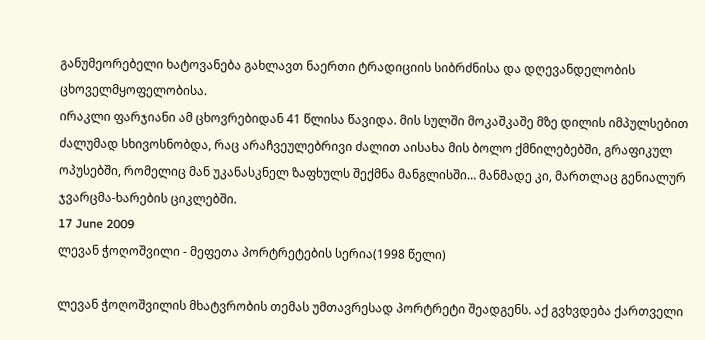განუმეორებელი ხატოვანება გახლავთ ნაერთი ტრადიციის სიბრძნისა და დღევანდელობის ცხოველმყოფელობისა.
ირაკლი ფარჯიანი ამ ცხოვრებიდან 41 წლისა წავიდა. მის სულში მოკაშკაშე მზე დილის იმპულსებით ძალუმად სხივოსნობდა, რაც არაჩვეულებრივი ძალით აისახა მის ბოლო ქმნილებებში, გრაფიკულ ოპუსებში, რომელიც მან უკანასკნელ ზაფხულს შექმნა მანგლისში… მანმადე კი, მართლაც გენიალურ ჯვარცმა-ხარების ციკლებში.
17 June 2009
ლევან ჭოღოშვილი - მეფეთა პორტრეტების სერია(1998 წელი)

ლევან ჭოღოშვილის მხატვრობის თემას უმთავრესად პორტრეტი შეადგენს. აქ გვხვდება ქართველი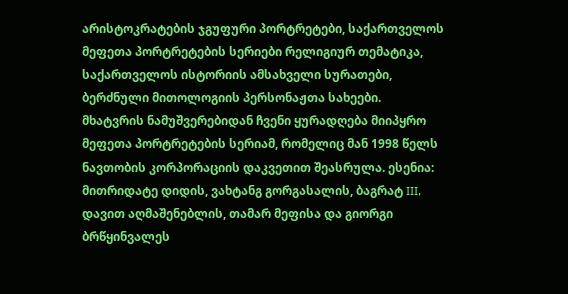არისტოკრატების ჯგუფური პორტრეტები, საქართველოს მეფეთა პორტრეტების სერიები რელიგიურ თემატიკა, საქართველოს ისტორიის ამსახველი სურათები, ბერძნული მითოლოგიის პერსონაჟთა სახეები.
მხატვრის ნამუშვერებიდან ჩვენი ყურადღება მიიპყრო მეფეთა პორტრეტების სერიამ, რომელიც მან 1998 წელს ნავთობის კორპორაციის დაკვეთით შეასრულა. ესენია: მითრიდატე დიდის, ვახტანგ გორგასალის, ბაგრატ III, დავით აღმაშენებლის, თამარ მეფისა და გიორგი ბრწყინვალეს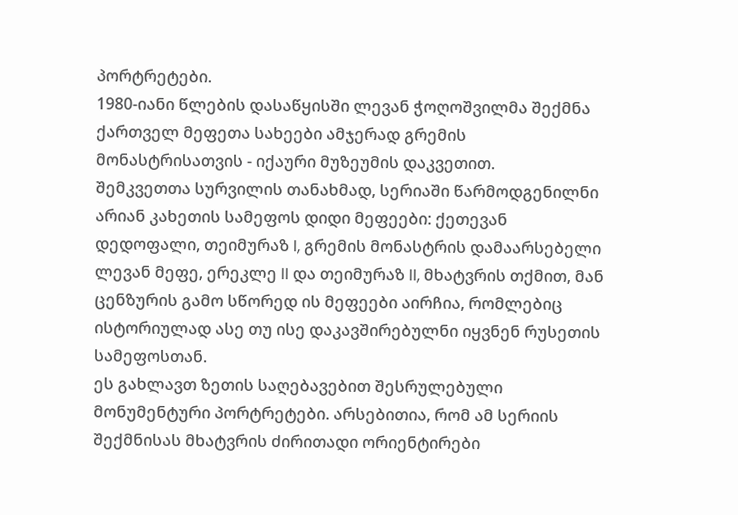პორტრეტები.
1980-იანი წლების დასაწყისში ლევან ჭოღოშვილმა შექმნა ქართველ მეფეთა სახეები ამჯერად გრემის მონასტრისათვის - იქაური მუზეუმის დაკვეთით.
შემკვეთთა სურვილის თანახმად, სერიაში წარმოდგენილნი არიან კახეთის სამეფოს დიდი მეფეები: ქეთევან დედოფალი, თეიმურაზ I, გრემის მონასტრის დამაარსებელი ლევან მეფე, ერეკლე II და თეიმურაზ II, მხატვრის თქმით, მან ცენზურის გამო სწორედ ის მეფეები აირჩია, რომლებიც ისტორიულად ასე თუ ისე დაკავშირებულნი იყვნენ რუსეთის სამეფოსთან.
ეს გახლავთ ზეთის საღებავებით შესრულებული მონუმენტური პორტრეტები. არსებითია, რომ ამ სერიის შექმნისას მხატვრის ძირითადი ორიენტირები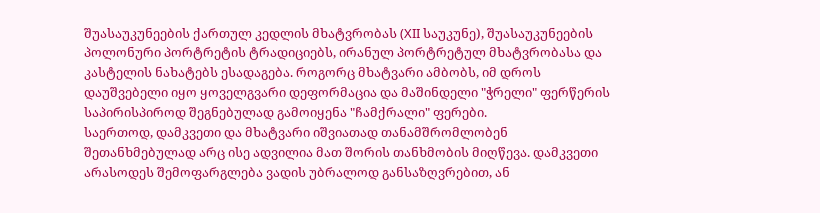შუასაუკუნეების ქართულ კედლის მხატვრობას (XII საუკუნე), შუასაუკუნეების პოლონური პორტრეტის ტრადიციებს, ირანულ პორტრეტულ მხატვრობასა და კასტელის ნახატებს ესადაგება. როგორც მხატვარი ამბობს, იმ დროს დაუშვებელი იყო ყოველგვარი დეფორმაცია და მაშინდელი "ჭრელი" ფერწერის საპირისპიროდ შეგნებულად გამოიყენა "ჩამქრალი" ფერები.
საერთოდ, დამკვეთი და მხატვარი იშვიათად თანამშრომლობენ შეთანხმებულად არც ისე ადვილია მათ შორის თანხმობის მიღწევა. დამკვეთი არასოდეს შემოფარგლება ვადის უბრალოდ განსაზღვრებით, ან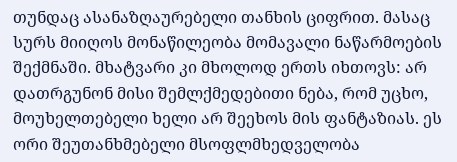თუნდაც ასანაზღაურებელი თანხის ციფრით. მასაც სურს მიიღოს მონაწილეობა მომავალი ნაწარმოების შექმნაში. მხატვარი კი მხოლოდ ერთს იხთოვს: არ დათრგუნონ მისი შემლქმედებითი ნება, რომ უცხო, მოუხელთებელი ხელი არ შეეხოს მის ფანტაზიას. ეს ორი შეუთანხმებელი მსოფლმხედველობა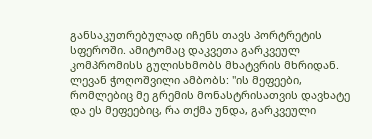განსაკუთრებულად იჩენს თავს პორტრეტის სფეროში. ამიტომაც დაკვეთა გარკვეულ კომპრომისს გულისხმობს მხატვრის მხრიდან. ლევან ჭოღოშვილი ამბობს: "ის მეფეები, რომლებიც მე გრემის მონასტრისათვის დავხატე და ეს მეფეებიც, რა თქმა უნდა, გარკვეული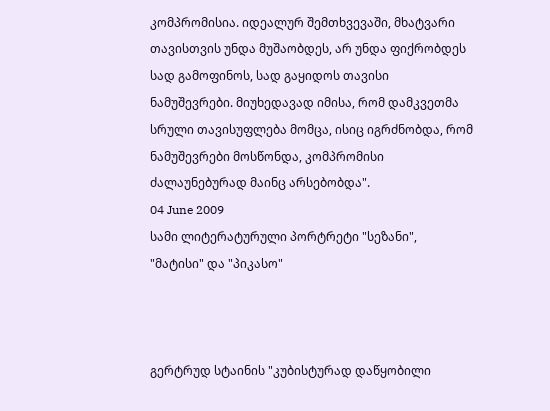კომპრომისია. იდეალურ შემთხვევაში, მხატვარი თავისთვის უნდა მუშაობდეს, არ უნდა ფიქრობდეს სად გამოფინოს, სად გაყიდოს თავისი ნამუშევრები. მიუხედავად იმისა, რომ დამკვეთმა სრული თავისუფლება მომცა, ისიც იგრძნობდა, რომ ნამუშევრები მოსწონდა, კომპრომისი ძალაუნებურად მაინც არსებობდა".
04 June 2009
სამი ლიტერატურული პორტრეტი "სეზანი", "მატისი" და "პიკასო"



გერტრუდ სტაინის "კუბისტურად დაწყობილი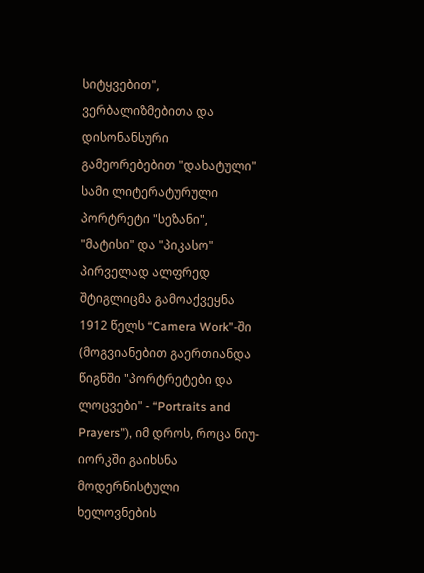სიტყვებით", ვერბალიზმებითა და დისონანსური გამეორებებით "დახატული" სამი ლიტერატურული პორტრეტი "სეზანი", "მატისი" და "პიკასო" პირველად ალფრედ შტიგლიცმა გამოაქვეყნა 1912 წელს “Camera Work”-ში (მოგვიანებით გაერთიანდა წიგნში "პორტრეტები და ლოცვები" - “Portraits and Prayers”), იმ დროს, როცა ნიუ-იორკში გაიხსნა მოდერნისტული ხელოვნების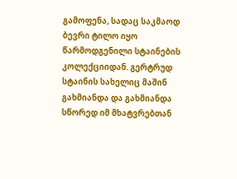გამოფენა, სადაც საკმაოდ ბევრი ტილო იყო წარმოდგენილი სტაინების კოლექციიდან. გერტრუდ სტაინის სახელიც მაშინ გახმიანდა და გახმიანდა სწორედ იმ მხატვრებთან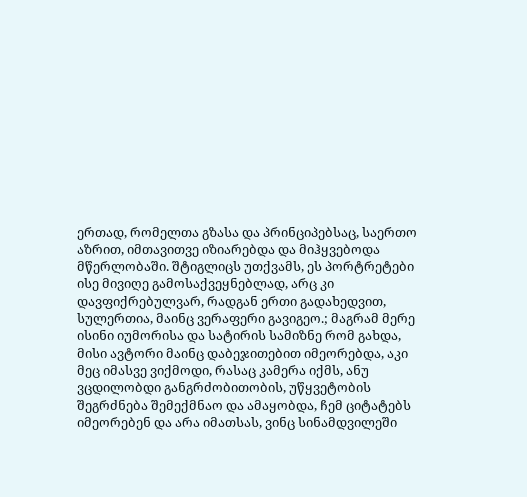ერთად, რომელთა გზასა და პრინციპებსაც, საერთო აზრით, იმთავითვე იზიარებდა და მიჰყვებოდა მწერლობაში. შტიგლიცს უთქვამს, ეს პორტრეტები ისე მივიღე გამოსაქვეყნებლად, არც კი დავფიქრებულვარ, რადგან ერთი გადახედვით, სულერთია, მაინც ვერაფერი გავიგეო.; მაგრამ მერე ისინი იუმორისა და სატირის სამიზნე რომ გახდა, მისი ავტორი მაინც დაბეჯითებით იმეორებდა, აკი მეც იმასვე ვიქმოდი, რასაც კამერა იქმს, ანუ ვცდილობდი განგრძობითობის, უწყვეტობის შეგრძნება შემექმნაო და ამაყობდა, ჩემ ციტატებს იმეორებენ და არა იმათსას, ვინც სინამდვილეში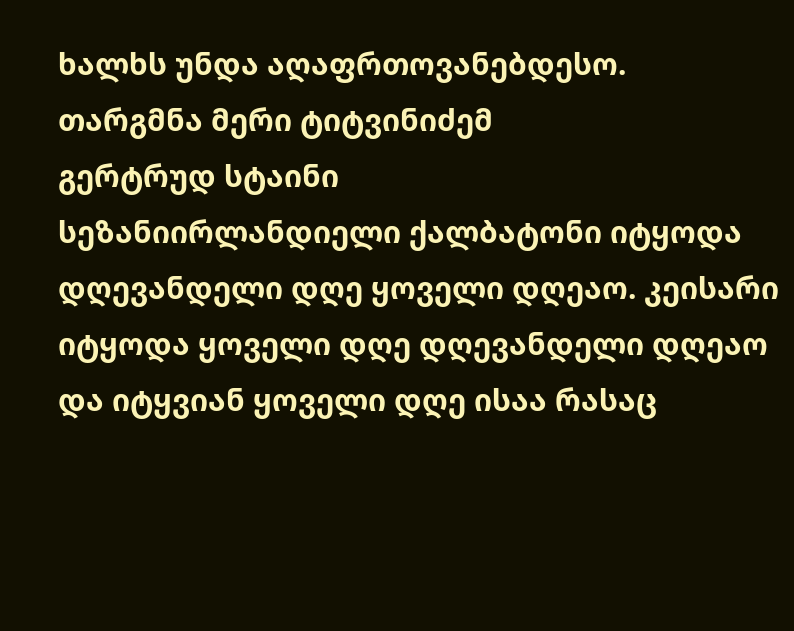ხალხს უნდა აღაფრთოვანებდესო.
თარგმნა მერი ტიტვინიძემ
გერტრუდ სტაინი
სეზანიირლანდიელი ქალბატონი იტყოდა დღევანდელი დღე ყოველი დღეაო. კეისარი იტყოდა ყოველი დღე დღევანდელი დღეაო და იტყვიან ყოველი დღე ისაა რასაც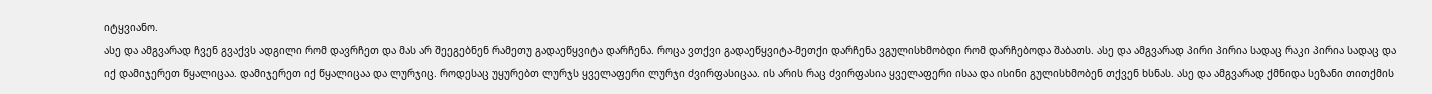იტყვიანო.
ასე და ამგვარად ჩვენ გვაქვს ადგილი რომ დავრჩეთ და მას არ შეეგებნენ რამეთუ გადაეწყვიტა დარჩენა. როცა ვთქვი გადაეწყვიტა-მეთქი დარჩენა ვგულისხმობდი რომ დარჩებოდა შაბათს. ასე და ამგვარად პირი პირია სადაც რაკი პირია სადაც და იქ დამიჯერეთ წყალიცაა. დამიჯერეთ იქ წყალიცაა და ლურჯიც. როდესაც უყურებთ ლურჯს ყველაფერი ლურჯი ძვირფასიცაა. ის არის რაც ძვირფასია ყველაფერი ისაა და ისინი გულისხმობენ თქვენ ხსნას. ასე და ამგვარად ქმნიდა სეზანი თითქმის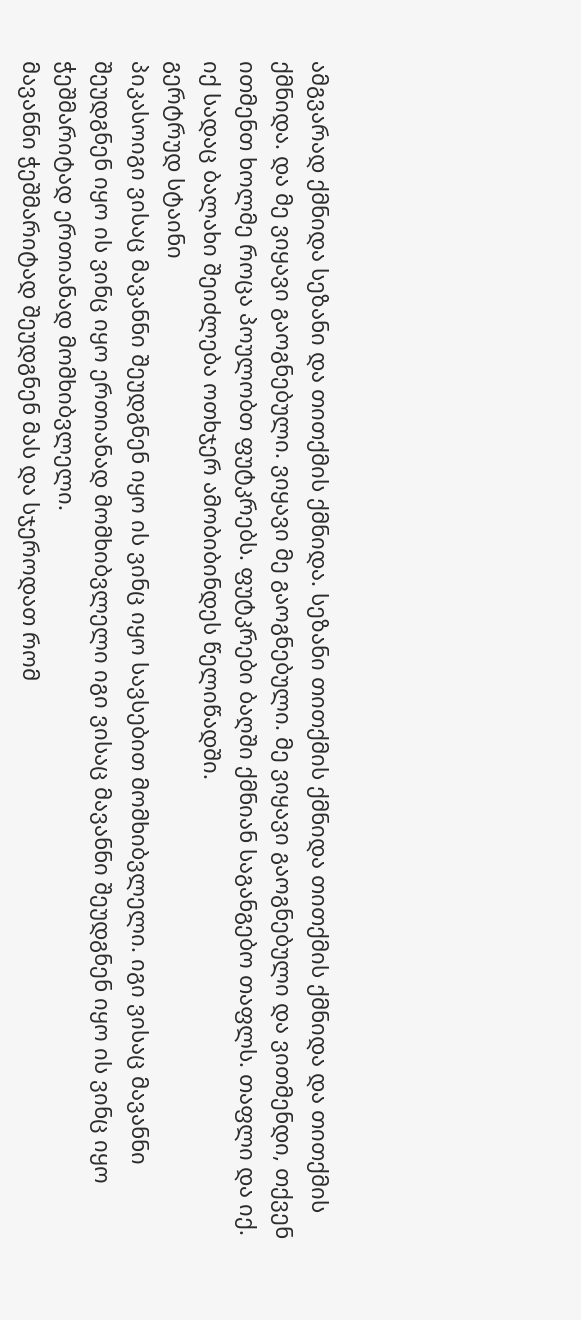ამგვარად ქმნიდა სეზანი და თითქმის ქმნიდა. სეზანი თითქმის ქმნიდა თითქმის ქმნიდა და თითქმის ქმნიდა. და მე ვიყავი გაოგნებული. ვიყავი მე გაოგნებული. მე ვიყავი გაოგნებული და ვითმენდი, თქვენ ითმენთ ხოლმე როცა პოულობთ ფუტკრებს. ფუტკრები ბაღში ქმნიან საგანგებო თაფლს. თაფლი და იქ. იქ სადაც ბალახი შეიძლება ოთხჯერ ამობიბინდეს წელიწადში.
გერტრუდ სტაინი
პიკასოიგი ვისაც მავანნი შეუდგნენ იყო ის ვინც იყო სავსებით მომხიბვლელი. იგი ვისაც მავანნი შეუდგნენ იყო ის ვინც იყო ერთიანად მომხიბვლელი იგი ვისაც მავანნი შეუდგნენ იყო ის ვინც იყო ჭეშმარიტად ერთიანად მომხიბვლელი.
მავანნი ჭეშმარიტად შეუდგნენ მას და სჯეროდათ რომ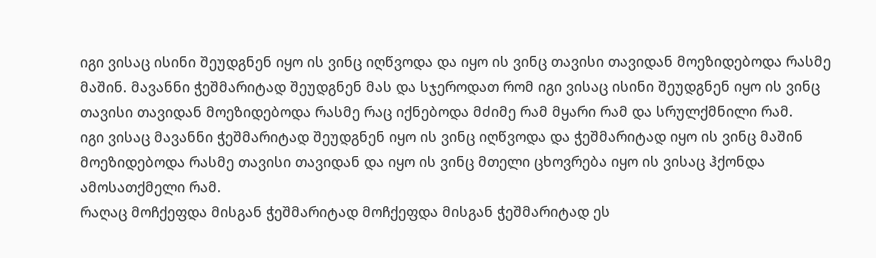იგი ვისაც ისინი შეუდგნენ იყო ის ვინც იღწვოდა და იყო ის ვინც თავისი თავიდან მოეზიდებოდა რასმე მაშინ. მავანნი ჭეშმარიტად შეუდგნენ მას და სჯეროდათ რომ იგი ვისაც ისინი შეუდგნენ იყო ის ვინც თავისი თავიდან მოეზიდებოდა რასმე რაც იქნებოდა მძიმე რამ მყარი რამ და სრულქმნილი რამ.
იგი ვისაც მავანნი ჭეშმარიტად შეუდგნენ იყო ის ვინც იღწვოდა და ჭეშმარიტად იყო ის ვინც მაშინ მოეზიდებოდა რასმე თავისი თავიდან და იყო ის ვინც მთელი ცხოვრება იყო ის ვისაც ჰქონდა ამოსათქმელი რამ.
რაღაც მოჩქეფდა მისგან ჭეშმარიტად მოჩქეფდა მისგან ჭეშმარიტად ეს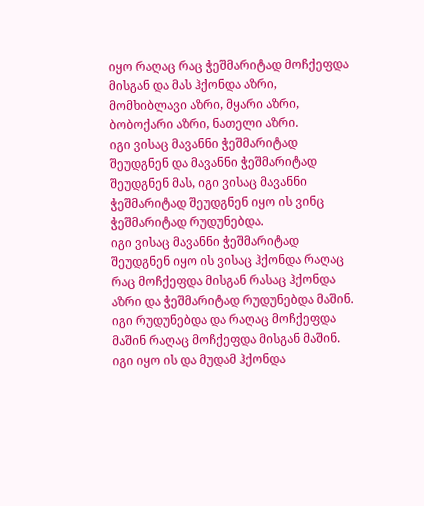იყო რაღაც რაც ჭეშმარიტად მოჩქეფდა მისგან და მას ჰქონდა აზრი, მომხიბლავი აზრი, მყარი აზრი, ბობოქარი აზრი, ნათელი აზრი.
იგი ვისაც მავანნი ჭეშმარიტად შეუდგნენ და მავანნი ჭეშმარიტად შეუდგნენ მას, იგი ვისაც მავანნი ჭეშმარიტად შეუდგნენ იყო ის ვინც ჭეშმარიტად რუდუნებდა.
იგი ვისაც მავანნი ჭეშმარიტად შეუდგნენ იყო ის ვისაც ჰქონდა რაღაც რაც მოჩქეფდა მისგან რასაც ჰქონდა აზრი და ჭეშმარიტად რუდუნებდა მაშინ.
იგი რუდუნებდა და რაღაც მოჩქეფდა მაშინ რაღაც მოჩქეფდა მისგან მაშინ. იგი იყო ის და მუდამ ჰქონდა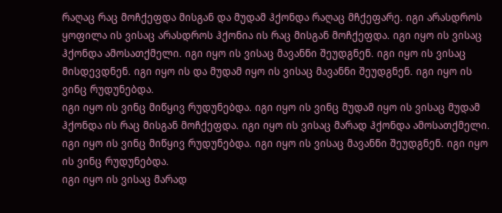რაღაც რაც მოჩქეფდა მისგან და მუდამ ჰქონდა რაღაც მჩქეფარე. იგი არასდროს ყოფილა ის ვისაც არასდროს ჰქონია ის რაც მისგან მოჩქეფდა. იგი იყო ის ვისაც ჰქონდა ამოსათქმელი. იგი იყო ის ვისაც მავანნი შეუდგნენ. იგი იყო ის ვისაც მისდევდნენ. იგი იყო ის და მუდამ იყო ის ვისაც მავანნი შეუდგნენ. იგი იყო ის ვინც რუდუნებდა.
იგი იყო ის ვინც მიწყივ რუდუნებდა. იგი იყო ის ვინც მუდამ იყო ის ვისაც მუდამ ჰქონდა ის რაც მისგან მოჩქეფდა. იგი იყო ის ვისაც მარად ჰქონდა ამოსათქმელი. იგი იყო ის ვინც მიწყივ რუდუნებდა. იგი იყო ის ვისაც მავანნი შეუდგნენ. იგი იყო ის ვინც რუდუნებდა.
იგი იყო ის ვისაც მარად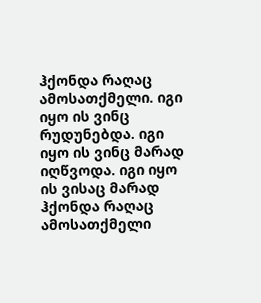ჰქონდა რაღაც ამოსათქმელი. იგი იყო ის ვინც რუდუნებდა. იგი იყო ის ვინც მარად იღწვოდა. იგი იყო ის ვისაც მარად ჰქონდა რაღაც ამოსათქმელი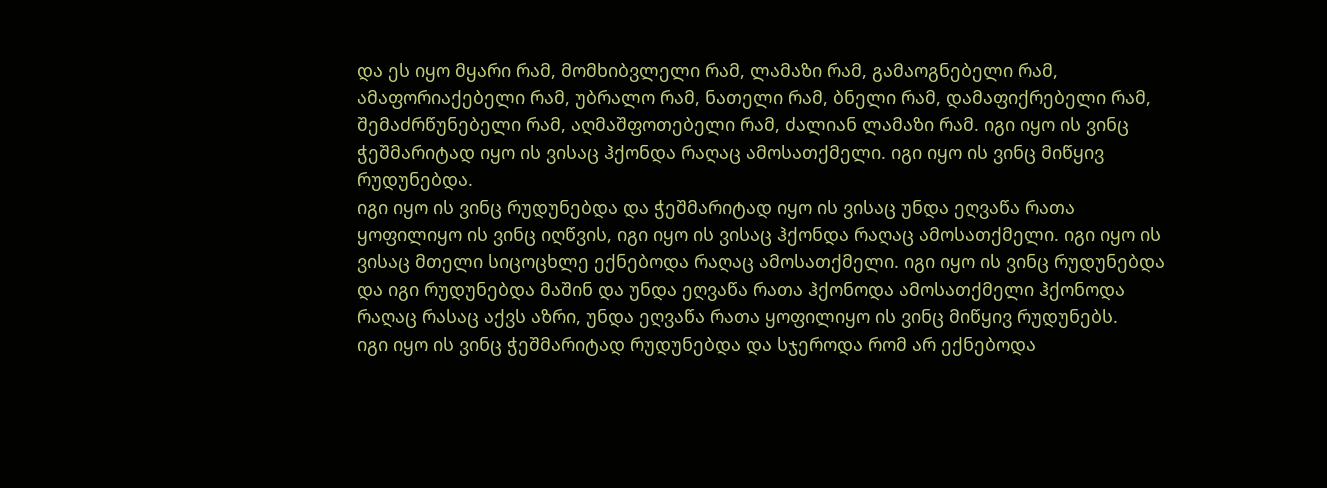და ეს იყო მყარი რამ, მომხიბვლელი რამ, ლამაზი რამ, გამაოგნებელი რამ, ამაფორიაქებელი რამ, უბრალო რამ, ნათელი რამ, ბნელი რამ, დამაფიქრებელი რამ, შემაძრწუნებელი რამ, აღმაშფოთებელი რამ, ძალიან ლამაზი რამ. იგი იყო ის ვინც ჭეშმარიტად იყო ის ვისაც ჰქონდა რაღაც ამოსათქმელი. იგი იყო ის ვინც მიწყივ რუდუნებდა.
იგი იყო ის ვინც რუდუნებდა და ჭეშმარიტად იყო ის ვისაც უნდა ეღვაწა რათა ყოფილიყო ის ვინც იღწვის, იგი იყო ის ვისაც ჰქონდა რაღაც ამოსათქმელი. იგი იყო ის ვისაც მთელი სიცოცხლე ექნებოდა რაღაც ამოსათქმელი. იგი იყო ის ვინც რუდუნებდა და იგი რუდუნებდა მაშინ და უნდა ეღვაწა რათა ჰქონოდა ამოსათქმელი ჰქონოდა რაღაც რასაც აქვს აზრი, უნდა ეღვაწა რათა ყოფილიყო ის ვინც მიწყივ რუდუნებს.
იგი იყო ის ვინც ჭეშმარიტად რუდუნებდა და სჯეროდა რომ არ ექნებოდა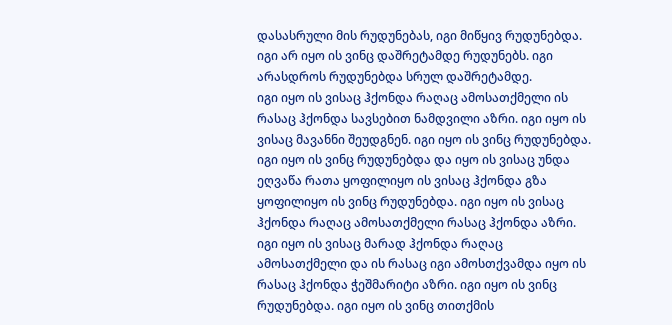დასასრული მის რუდუნებას, იგი მიწყივ რუდუნებდა. იგი არ იყო ის ვინც დაშრეტამდე რუდუნებს. იგი არასდროს რუდუნებდა სრულ დაშრეტამდე.
იგი იყო ის ვისაც ჰქონდა რაღაც ამოსათქმელი ის რასაც ჰქონდა სავსებით ნამდვილი აზრი. იგი იყო ის ვისაც მავანნი შეუდგნენ. იგი იყო ის ვინც რუდუნებდა. იგი იყო ის ვინც რუდუნებდა და იყო ის ვისაც უნდა ეღვაწა რათა ყოფილიყო ის ვისაც ჰქონდა გზა ყოფილიყო ის ვინც რუდუნებდა. იგი იყო ის ვისაც ჰქონდა რაღაც ამოსათქმელი რასაც ჰქონდა აზრი. იგი იყო ის ვისაც მარად ჰქონდა რაღაც ამოსათქმელი და ის რასაც იგი ამოსთქვამდა იყო ის რასაც ჰქონდა ჭეშმარიტი აზრი. იგი იყო ის ვინც რუდუნებდა. იგი იყო ის ვინც თითქმის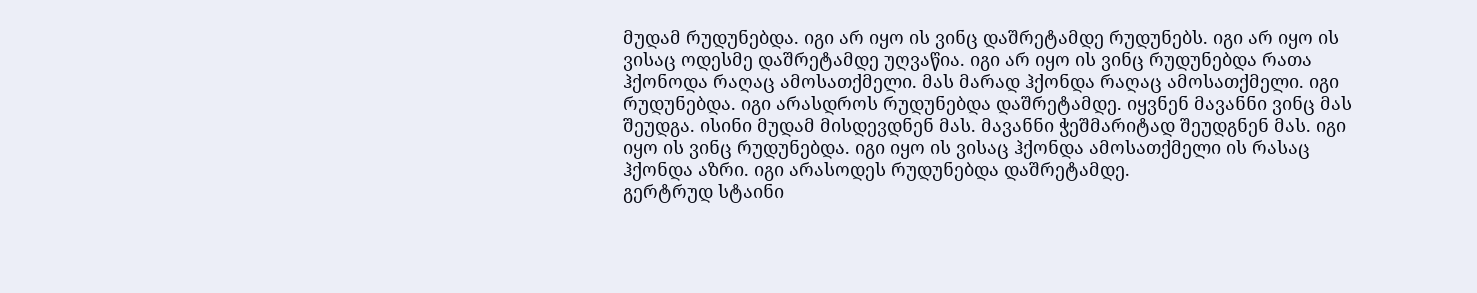მუდამ რუდუნებდა. იგი არ იყო ის ვინც დაშრეტამდე რუდუნებს. იგი არ იყო ის ვისაც ოდესმე დაშრეტამდე უღვაწია. იგი არ იყო ის ვინც რუდუნებდა რათა ჰქონოდა რაღაც ამოსათქმელი. მას მარად ჰქონდა რაღაც ამოსათქმელი. იგი რუდუნებდა. იგი არასდროს რუდუნებდა დაშრეტამდე. იყვნენ მავანნი ვინც მას შეუდგა. ისინი მუდამ მისდევდნენ მას. მავანნი ჭეშმარიტად შეუდგნენ მას. იგი იყო ის ვინც რუდუნებდა. იგი იყო ის ვისაც ჰქონდა ამოსათქმელი ის რასაც ჰქონდა აზრი. იგი არასოდეს რუდუნებდა დაშრეტამდე.
გერტრუდ სტაინი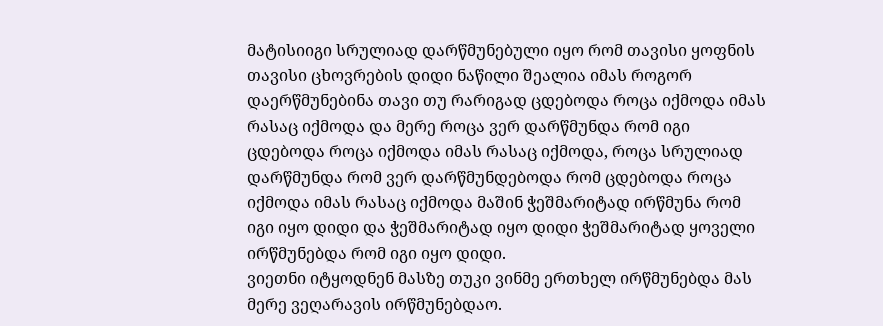მატისიიგი სრულიად დარწმუნებული იყო რომ თავისი ყოფნის თავისი ცხოვრების დიდი ნაწილი შეალია იმას როგორ დაერწმუნებინა თავი თუ რარიგად ცდებოდა როცა იქმოდა იმას რასაც იქმოდა და მერე როცა ვერ დარწმუნდა რომ იგი ცდებოდა როცა იქმოდა იმას რასაც იქმოდა, როცა სრულიად დარწმუნდა რომ ვერ დარწმუნდებოდა რომ ცდებოდა როცა იქმოდა იმას რასაც იქმოდა მაშინ ჭეშმარიტად ირწმუნა რომ იგი იყო დიდი და ჭეშმარიტად იყო დიდი ჭეშმარიტად ყოველი ირწმუნებდა რომ იგი იყო დიდი.
ვიეთნი იტყოდნენ მასზე თუკი ვინმე ერთხელ ირწმუნებდა მას მერე ვეღარავის ირწმუნებდაო.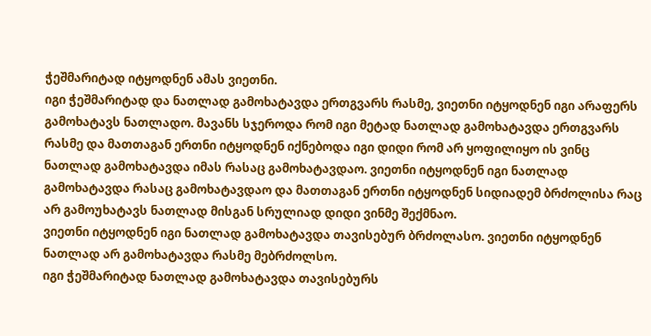ჭეშმარიტად იტყოდნენ ამას ვიეთნი.
იგი ჭეშმარიტად და ნათლად გამოხატავდა ერთგვარს რასმე, ვიეთნი იტყოდნენ იგი არაფერს გამოხატავს ნათლადო. მავანს სჯეროდა რომ იგი მეტად ნათლად გამოხატავდა ერთგვარს რასმე და მათთაგან ერთნი იტყოდნენ იქნებოდა იგი დიდი რომ არ ყოფილიყო ის ვინც ნათლად გამოხატავდა იმას რასაც გამოხატავდაო. ვიეთნი იტყოდნენ იგი ნათლად გამოხატავდა რასაც გამოხატავდაო და მათთაგან ერთნი იტყოდნენ სიდიადემ ბრძოლისა რაც არ გამოუხატავს ნათლად მისგან სრულიად დიდი ვინმე შექმნაო.
ვიეთნი იტყოდნენ იგი ნათლად გამოხატავდა თავისებურ ბრძოლასო. ვიეთნი იტყოდნენ ნათლად არ გამოხატავდა რასმე მებრძოლსო.
იგი ჭეშმარიტად ნათლად გამოხატავდა თავისებურს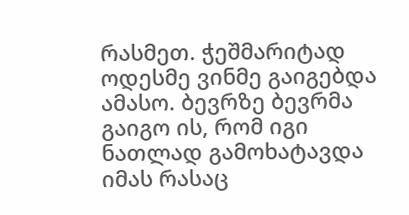რასმეთ. ჭეშმარიტად ოდესმე ვინმე გაიგებდა ამასო. ბევრზე ბევრმა გაიგო ის, რომ იგი ნათლად გამოხატავდა იმას რასაც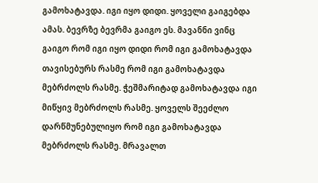გამოხატავდა. იგი იყო დიდი. ყოველი გაიგებდა ამას. ბევრზე ბევრმა გაიგო ეს. მავანნი ვინც გაიგო რომ იგი იყო დიდი რომ იგი გამოხატავდა თავისებურს რასმე რომ იგი გამოხატავდა მებრძოლს რასმე. ჭეშმარიტად გამოხატავდა იგი მიწყივ მებრძოლს რასმე. ყოველს შეეძლო დარწმუნებულიყო რომ იგი გამოხატავდა მებრძოლს რასმე. მრავალთ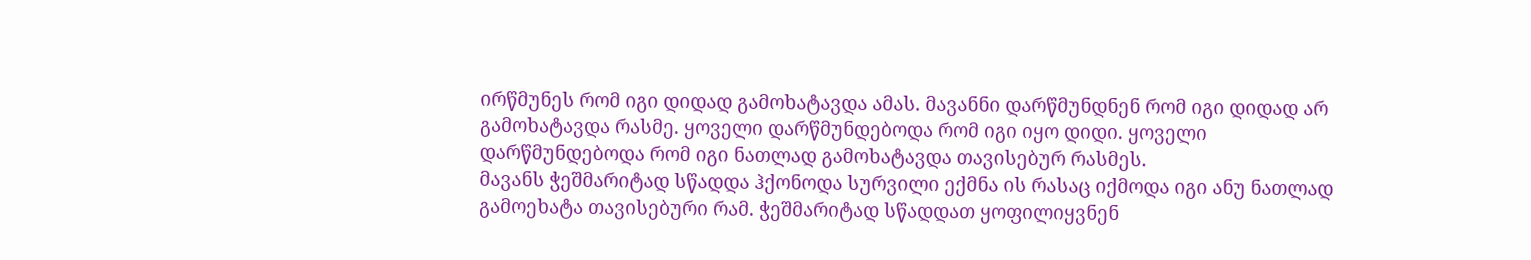ირწმუნეს რომ იგი დიდად გამოხატავდა ამას. მავანნი დარწმუნდნენ რომ იგი დიდად არ გამოხატავდა რასმე. ყოველი დარწმუნდებოდა რომ იგი იყო დიდი. ყოველი დარწმუნდებოდა რომ იგი ნათლად გამოხატავდა თავისებურ რასმეს.
მავანს ჭეშმარიტად სწადდა ჰქონოდა სურვილი ექმნა ის რასაც იქმოდა იგი ანუ ნათლად გამოეხატა თავისებური რამ. ჭეშმარიტად სწადდათ ყოფილიყვნენ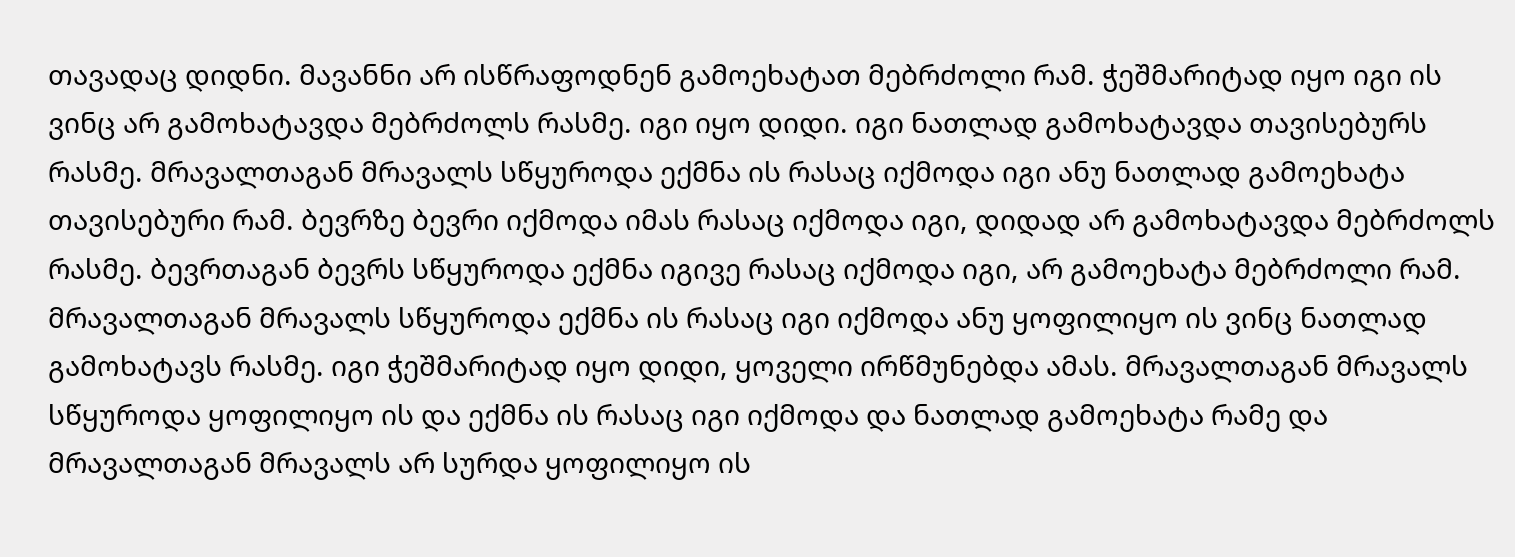თავადაც დიდნი. მავანნი არ ისწრაფოდნენ გამოეხატათ მებრძოლი რამ. ჭეშმარიტად იყო იგი ის ვინც არ გამოხატავდა მებრძოლს რასმე. იგი იყო დიდი. იგი ნათლად გამოხატავდა თავისებურს რასმე. მრავალთაგან მრავალს სწყუროდა ექმნა ის რასაც იქმოდა იგი ანუ ნათლად გამოეხატა თავისებური რამ. ბევრზე ბევრი იქმოდა იმას რასაც იქმოდა იგი, დიდად არ გამოხატავდა მებრძოლს რასმე. ბევრთაგან ბევრს სწყუროდა ექმნა იგივე რასაც იქმოდა იგი, არ გამოეხატა მებრძოლი რამ.
მრავალთაგან მრავალს სწყუროდა ექმნა ის რასაც იგი იქმოდა ანუ ყოფილიყო ის ვინც ნათლად გამოხატავს რასმე. იგი ჭეშმარიტად იყო დიდი, ყოველი ირწმუნებდა ამას. მრავალთაგან მრავალს სწყუროდა ყოფილიყო ის და ექმნა ის რასაც იგი იქმოდა და ნათლად გამოეხატა რამე და მრავალთაგან მრავალს არ სურდა ყოფილიყო ის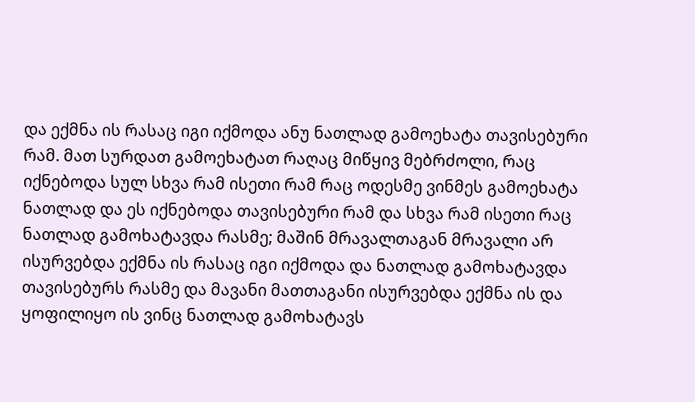და ექმნა ის რასაც იგი იქმოდა ანუ ნათლად გამოეხატა თავისებური რამ. მათ სურდათ გამოეხატათ რაღაც მიწყივ მებრძოლი, რაც იქნებოდა სულ სხვა რამ ისეთი რამ რაც ოდესმე ვინმეს გამოეხატა ნათლად და ეს იქნებოდა თავისებური რამ და სხვა რამ ისეთი რაც ნათლად გამოხატავდა რასმე; მაშინ მრავალთაგან მრავალი არ ისურვებდა ექმნა ის რასაც იგი იქმოდა და ნათლად გამოხატავდა თავისებურს რასმე და მავანი მათთაგანი ისურვებდა ექმნა ის და ყოფილიყო ის ვინც ნათლად გამოხატავს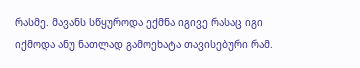რასმე. მავანს სწყუროდა ექმნა იგივე რასაც იგი იქმოდა ანუ ნათლად გამოეხატა თავისებური რამ.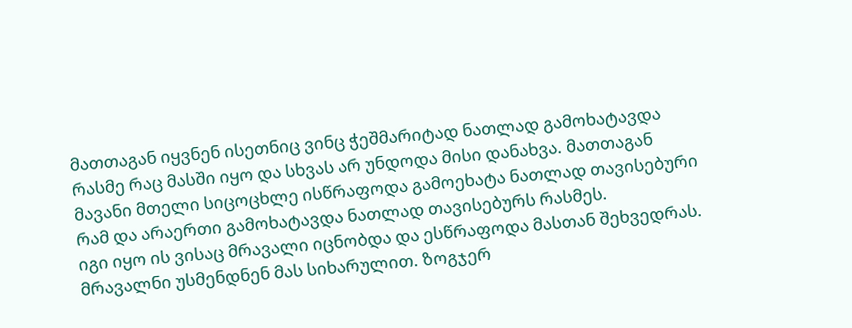მათთაგან იყვნენ ისეთნიც ვინც ჭეშმარიტად ნათლად გამოხატავდა რასმე რაც მასში იყო და სხვას არ უნდოდა მისი დანახვა. მათთაგან მავანი მთელი სიცოცხლე ისწრაფოდა გამოეხატა ნათლად თავისებური რამ და არაერთი გამოხატავდა ნათლად თავისებურს რასმეს.
იგი იყო ის ვისაც მრავალი იცნობდა და ესწრაფოდა მასთან შეხვედრას. მრავალნი უსმენდნენ მას სიხარულით. ზოგჯერ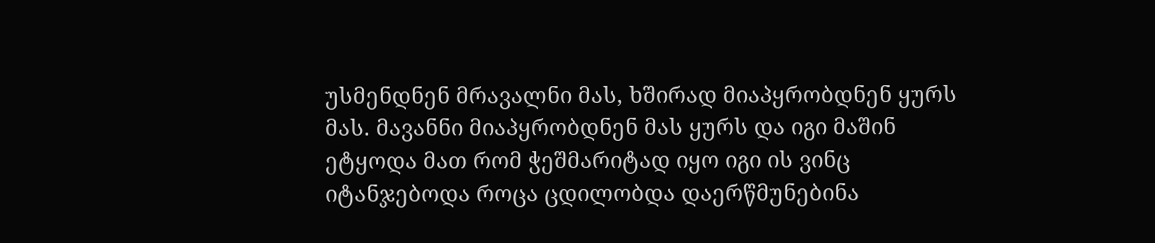უსმენდნენ მრავალნი მას, ხშირად მიაპყრობდნენ ყურს მას. მავანნი მიაპყრობდნენ მას ყურს და იგი მაშინ ეტყოდა მათ რომ ჭეშმარიტად იყო იგი ის ვინც იტანჯებოდა როცა ცდილობდა დაერწმუნებინა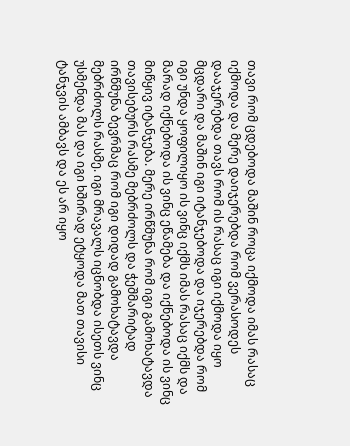თავი რომ ცდებოდა მაშინ როცა იქმოდა იმას რასაც იქმოდა და მერე დაიჯერებდა რომ ვერასოდეს დააჯერებდა თავს რომ ის რასაც იგი იქმოდა იყო მცდარი და მაშინ იგი იტანჯებოდა და იჯერებდა რომ იგი უნდა ყოფილიყო ის ვინც იქმს იმას რასაც იქმს და მარად იქნებოდა ის ვინც ეწამება და იქნებოდა ის ვინც მიწყივ იტანჯება. მერე ირწმუნა რომ იგი გამოხატავდა თავისებურს რასმე მებრძოლს და ჭეშმარიტად ირწმუნა ბევრმაც რომ იგი დიდად გამოხატავდა მებრძოლს რასმე. იგი მრავალს იცნობდა ისეთს ვინც უსმენდა მას და იგი ხშირად ეტყოდა მათ თავისი ტანჯვის ამბავს და ეს არ იყო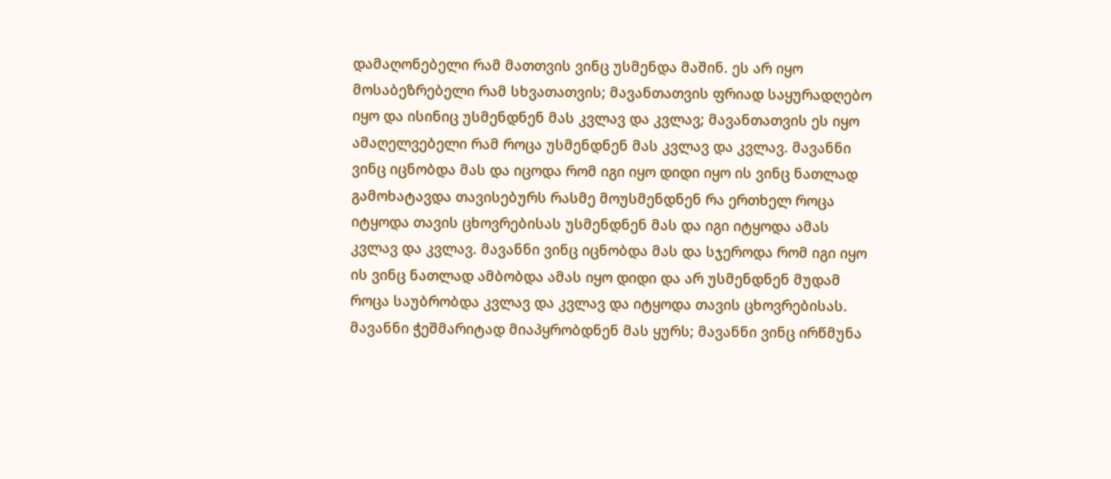დამაღონებელი რამ მათთვის ვინც უსმენდა მაშინ. ეს არ იყო მოსაბეზრებელი რამ სხვათათვის; მავანთათვის ფრიად საყურადღებო იყო და ისინიც უსმენდნენ მას კვლავ და კვლავ; მავანთათვის ეს იყო ამაღელვებელი რამ როცა უსმენდნენ მას კვლავ და კვლავ. მავანნი ვინც იცნობდა მას და იცოდა რომ იგი იყო დიდი იყო ის ვინც ნათლად გამოხატავდა თავისებურს რასმე მოუსმენდნენ რა ერთხელ როცა იტყოდა თავის ცხოვრებისას უსმენდნენ მას და იგი იტყოდა ამას კვლავ და კვლავ. მავანნი ვინც იცნობდა მას და სჯეროდა რომ იგი იყო ის ვინც ნათლად ამბობდა ამას იყო დიდი და არ უსმენდნენ მუდამ როცა საუბრობდა კვლავ და კვლავ და იტყოდა თავის ცხოვრებისას. მავანნი ჭეშმარიტად მიაპყრობდნენ მას ყურს; მავანნი ვინც ირწმუნა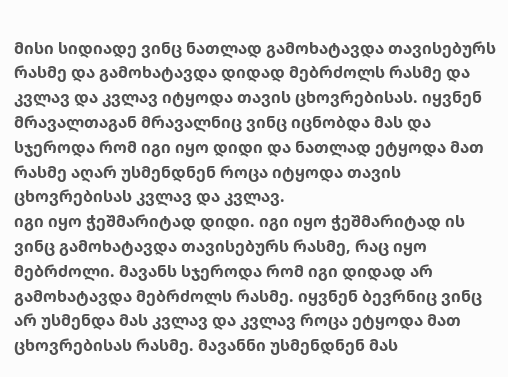მისი სიდიადე ვინც ნათლად გამოხატავდა თავისებურს რასმე და გამოხატავდა დიდად მებრძოლს რასმე და კვლავ და კვლავ იტყოდა თავის ცხოვრებისას. იყვნენ მრავალთაგან მრავალნიც ვინც იცნობდა მას და სჯეროდა რომ იგი იყო დიდი და ნათლად ეტყოდა მათ რასმე აღარ უსმენდნენ როცა იტყოდა თავის ცხოვრებისას კვლავ და კვლავ.
იგი იყო ჭეშმარიტად დიდი. იგი იყო ჭეშმარიტად ის ვინც გამოხატავდა თავისებურს რასმე, რაც იყო მებრძოლი. მავანს სჯეროდა რომ იგი დიდად არ გამოხატავდა მებრძოლს რასმე. იყვნენ ბევრნიც ვინც არ უსმენდა მას კვლავ და კვლავ როცა ეტყოდა მათ ცხოვრებისას რასმე. მავანნი უსმენდნენ მას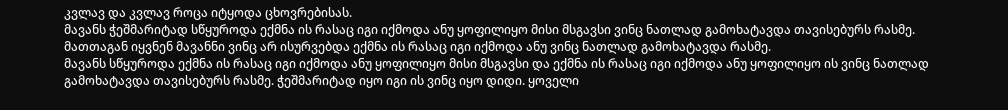კვლავ და კვლავ როცა იტყოდა ცხოვრებისას.
მავანს ჭეშმარიტად სწყუროდა ექმნა ის რასაც იგი იქმოდა ანუ ყოფილიყო მისი მსგავსი ვინც ნათლად გამოხატავდა თავისებურს რასმე. მათთაგან იყვნენ მავანნი ვინც არ ისურვებდა ექმნა ის რასაც იგი იქმოდა ანუ ვინც ნათლად გამოხატავდა რასმე.
მავანს სწყუროდა ექმნა ის რასაც იგი იქმოდა ანუ ყოფილიყო მისი მსგავსი და ექმნა ის რასაც იგი იქმოდა ანუ ყოფილიყო ის ვინც ნათლად გამოხატავდა თავისებურს რასმე. ჭეშმარიტად იყო იგი ის ვინც იყო დიდი. ყოველი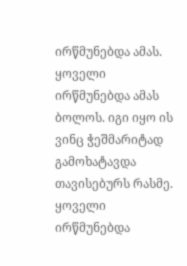ირწმუნებდა ამას. ყოველი ირწმუნებდა ამას ბოლოს. იგი იყო ის ვინც ჭეშმარიტად გამოხატავდა თავისებურს რასმე. ყოველი ირწმუნებდა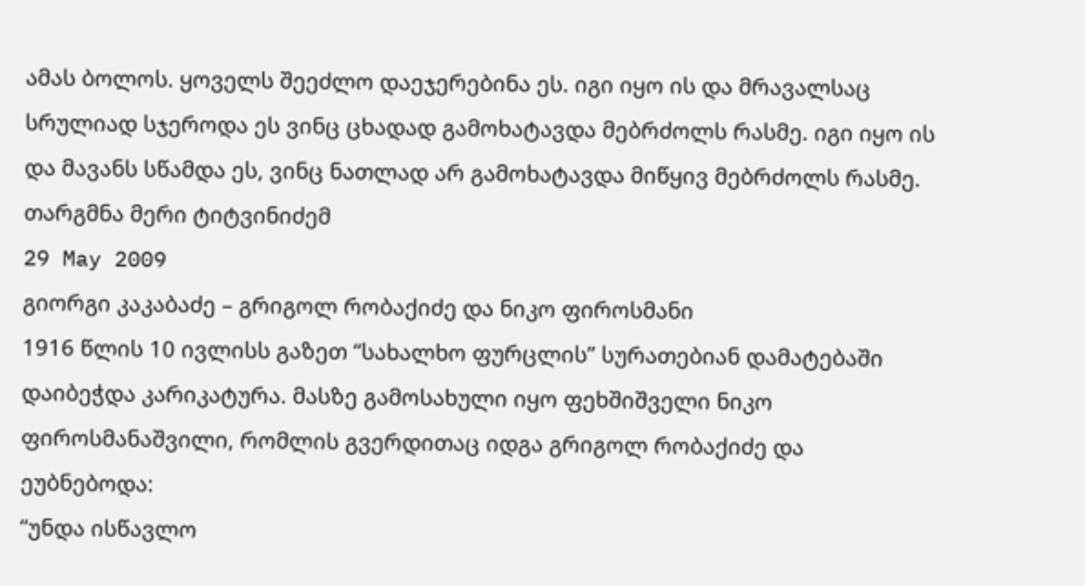ამას ბოლოს. ყოველს შეეძლო დაეჯერებინა ეს. იგი იყო ის და მრავალსაც სრულიად სჯეროდა ეს ვინც ცხადად გამოხატავდა მებრძოლს რასმე. იგი იყო ის და მავანს სწამდა ეს, ვინც ნათლად არ გამოხატავდა მიწყივ მებრძოლს რასმე.
თარგმნა მერი ტიტვინიძემ
29 May 2009
გიორგი კაკაბაძე – გრიგოლ რობაქიძე და ნიკო ფიროსმანი
1916 წლის 10 ივლისს გაზეთ “სახალხო ფურცლის” სურათებიან დამატებაში დაიბეჭდა კარიკატურა. მასზე გამოსახული იყო ფეხშიშველი ნიკო ფიროსმანაშვილი, რომლის გვერდითაც იდგა გრიგოლ რობაქიძე და ეუბნებოდა:
“უნდა ისწავლო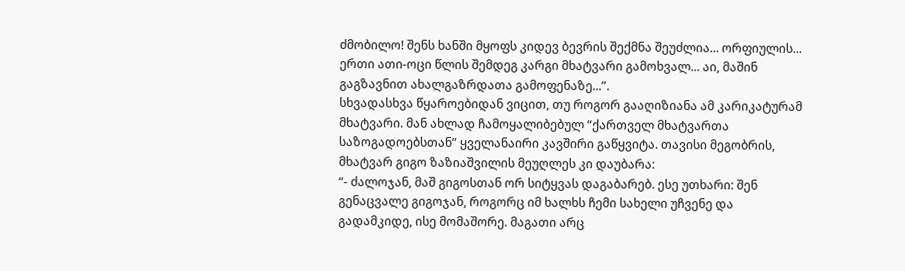ძმობილო! შენს ხანში მყოფს კიდევ ბევრის შექმნა შეუძლია... ორფიულის... ერთი ათი-ოცი წლის შემდეგ კარგი მხატვარი გამოხვალ... აი, მაშინ გაგზავნით ახალგაზრდათა გამოფენაზე...”.
სხვადასხვა წყაროებიდან ვიცით, თუ როგორ გააღიზიანა ამ კარიკატურამ მხატვარი. მან ახლად ჩამოყალიბებულ “ქართველ მხატვართა საზოგადოებსთან” ყველანაირი კავშირი გაწყვიტა. თავისი მეგობრის, მხატვარ გიგო ზაზიაშვილის მეუღლეს კი დაუბარა:
“- ძალოჯან, მაშ გიგოსთან ორ სიტყვას დაგაბარებ. ესე უთხარი: შენ გენაცვალე გიგოჯან, როგორც იმ ხალხს ჩემი სახელი უჩვენე და გადამკიდე, ისე მომაშორე. მაგათი არც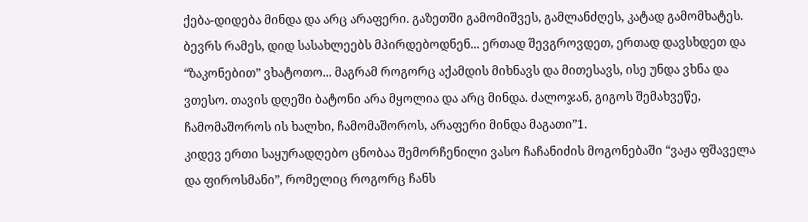ქება-დიდება მინდა და არც არაფერი. გაზეთში გამომიშვეს, გამლანძღეს, კატად გამომხატეს. ბევრს რამეს, დიდ სასახლეებს მპირდებოდნენ... ერთად შევგროვდეთ, ერთად დავსხდეთ და “ზაკონებით” ვხატოთო... მაგრამ როგორც აქამდის მიხნავს და მითესავს, ისე უნდა ვხნა და ვთესო. თავის დღეში ბატონი არა მყოლია და არც მინდა. ძალოჯან, გიგოს შემახვეწე, ჩამომაშოროს ის ხალხი, ჩამომაშოროს, არაფერი მინდა მაგათი”1.
კიდევ ერთი საყურადღებო ცნობაა შემორჩენილი ვასო ჩაჩანიძის მოგონებაში “ვაჟა ფშაველა და ფიროსმანი”, რომელიც როგორც ჩანს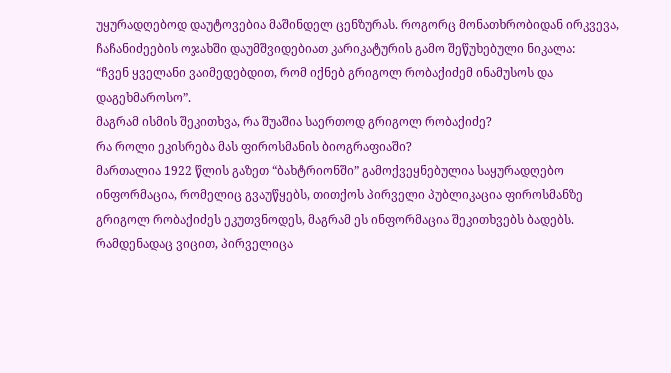უყურადღებოდ დაუტოვებია მაშინდელ ცენზურას. როგორც მონათხრობიდან ირკვევა, ჩაჩანიძეების ოჯახში დაუმშვიდებიათ კარიკატურის გამო შეწუხებული ნიკალა:
“ჩვენ ყველანი ვაიმედებდით, რომ იქნებ გრიგოლ რობაქიძემ ინამუსოს და დაგეხმაროსო”.
მაგრამ ისმის შეკითხვა, რა შუაშია საერთოდ გრიგოლ რობაქიძე?
რა როლი ეკისრება მას ფიროსმანის ბიოგრაფიაში?
მართალია 1922 წლის გაზეთ “ბახტრიონში” გამოქვეყნებულია საყურადღებო ინფორმაცია, რომელიც გვაუწყებს, თითქოს პირველი პუბლიკაცია ფიროსმანზე გრიგოლ რობაქიძეს ეკუთვნოდეს, მაგრამ ეს ინფორმაცია შეკითხვებს ბადებს. რამდენადაც ვიცით, პირველიცა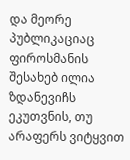და მეორე პუბლიკაციაც ფიროსმანის შესახებ ილია ზდანევიჩს ეკუთვნის, თუ არაფერს ვიტყვით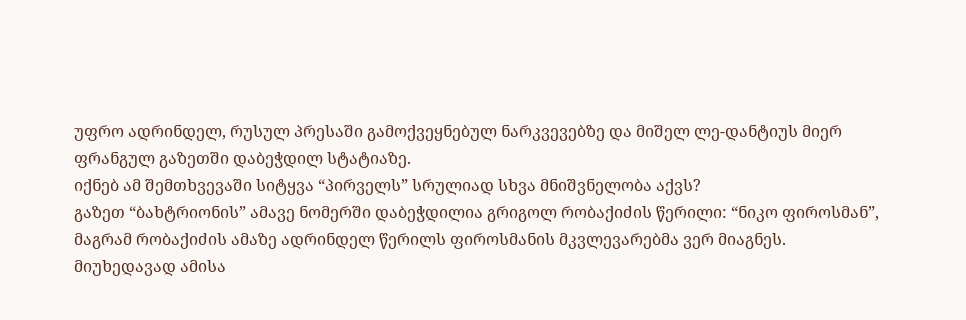უფრო ადრინდელ, რუსულ პრესაში გამოქვეყნებულ ნარკვევებზე და მიშელ ლე-დანტიუს მიერ ფრანგულ გაზეთში დაბეჭდილ სტატიაზე.
იქნებ ამ შემთხვევაში სიტყვა “პირველს” სრულიად სხვა მნიშვნელობა აქვს?
გაზეთ “ბახტრიონის” ამავე ნომერში დაბეჭდილია გრიგოლ რობაქიძის წერილი: “ნიკო ფიროსმან”, მაგრამ რობაქიძის ამაზე ადრინდელ წერილს ფიროსმანის მკვლევარებმა ვერ მიაგნეს.
მიუხედავად ამისა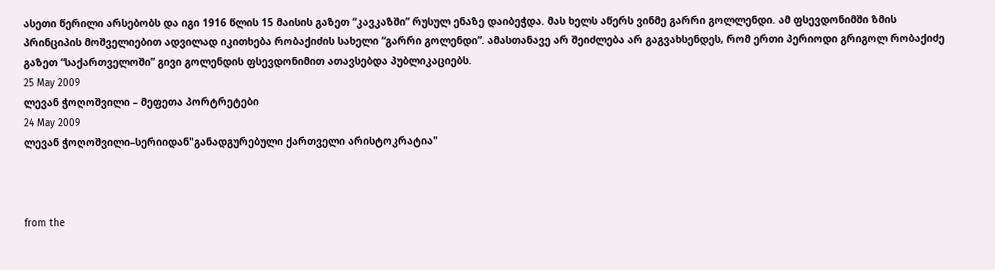ასეთი წერილი არსებობს და იგი 1916 წლის 15 მაისის გაზეთ “კავკაზში” რუსულ ენაზე დაიბეჭდა. მას ხელს აწერს ვინმე გარრი გოლლენდი. ამ ფსევდონიმში ზმის პრინციპის მოშველიებით ადვილად იკითხება რობაქიძის სახელი “გარრი გოლენდი”. ამასთანავე არ შეიძლება არ გაგვახსენდეს, რომ ერთი პერიოდი გრიგოლ რობაქიძე გაზეთ “საქართველოში” გივი გოლენდის ფსევდონიმით ათავსებდა პუბლიკაციებს.
25 May 2009
ლევან ჭოღოშვილი – მეფეთა პორტრეტები
24 May 2009
ლევან ჭოღოშვილი–სერიიდან"განადგურებული ქართველი არისტოკრატია"



from the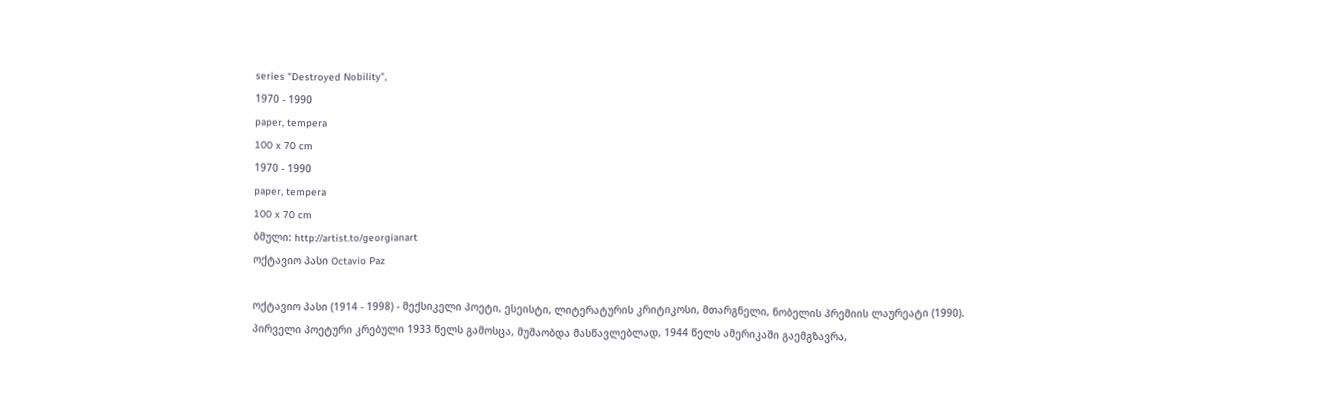series "Destroyed Nobility",
1970 - 1990
paper, tempera
100 x 70 cm
1970 - 1990
paper, tempera
100 x 70 cm
ბმული: http://artist.to/georgianart
ოქტავიო პასი Octavio Paz

ოქტავიო პასი (1914 - 1998) - მექსიკელი პოეტი, ესეისტი, ლიტერატურის კრიტიკოსი, მთარგნელი, ნობელის პრემიის ლაურეატი (1990).
პირველი პოეტური კრებული 1933 წელს გამოსცა, მუშაობდა მასწავლებლად, 1944 წელს ამერიკაში გაემგზავრა,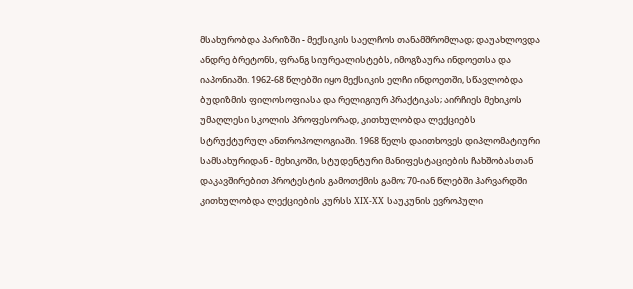მსახურობდა პარიზში - მექსიკის საელჩოს თანამშრომლად; დაუახლოვდა ანდრე ბრეტონს, ფრანგ სიურეალისტებს, იმოგზაურა ინდოეთსა და იაპონიაში. 1962-68 წლებში იყო მექსიკის ელჩი ინდოეთში, სწავლობდა ბუდიზმის ფილოსოფიასა და რელიგიურ პრაქტიკას; აირჩიეს მეხიკოს უმაღლესი სკოლის პროფესორად, კითხულობდა ლექციებს სტრუქტურულ ანთროპოლოგიაში. 1968 წელს დაითხოვეს დიპლომატიური სამსახურიდან - მეხიკოში, სტუდენტური მანიფესტაციების ჩახშობასთან დაკავშირებით პროტესტის გამოთქმის გამო; 70-იან წლებში ჰარვარდში კითხულობდა ლექციების კურსს XIX-XX საუკუნის ევროპული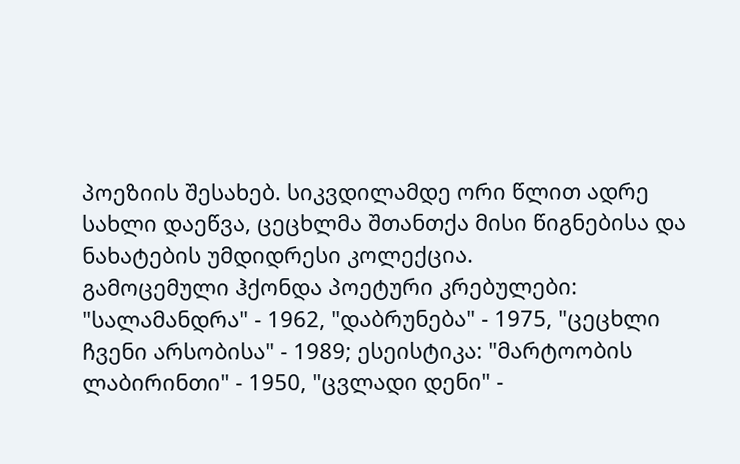პოეზიის შესახებ. სიკვდილამდე ორი წლით ადრე სახლი დაეწვა, ცეცხლმა შთანთქა მისი წიგნებისა და ნახატების უმდიდრესი კოლექცია.
გამოცემული ჰქონდა პოეტური კრებულები: "სალამანდრა" - 1962, "დაბრუნება" - 1975, "ცეცხლი ჩვენი არსობისა" - 1989; ესეისტიკა: "მარტოობის ლაბირინთი" - 1950, "ცვლადი დენი" -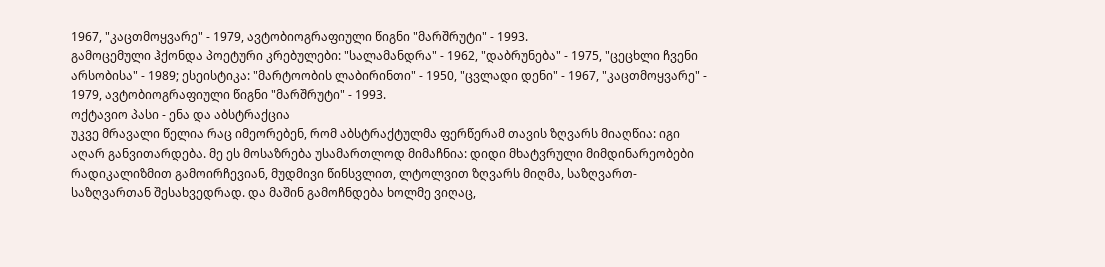1967, "კაცთმოყვარე" - 1979, ავტობიოგრაფიული წიგნი "მარშრუტი" - 1993.
გამოცემული ჰქონდა პოეტური კრებულები: "სალამანდრა" - 1962, "დაბრუნება" - 1975, "ცეცხლი ჩვენი არსობისა" - 1989; ესეისტიკა: "მარტოობის ლაბირინთი" - 1950, "ცვლადი დენი" - 1967, "კაცთმოყვარე" - 1979, ავტობიოგრაფიული წიგნი "მარშრუტი" - 1993.
ოქტავიო პასი - ენა და აბსტრაქცია
უკვე მრავალი წელია რაც იმეორებენ, რომ აბსტრაქტულმა ფერწერამ თავის ზღვარს მიაღწია: იგი აღარ განვითარდება. მე ეს მოსაზრება უსამართლოდ მიმაჩნია: დიდი მხატვრული მიმდინარეობები რადიკალიზმით გამოირჩევიან, მუდმივი წინსვლით, ლტოლვით ზღვარს მიღმა, საზღვართ-საზღვართან შესახვედრად. და მაშინ გამოჩნდება ხოლმე ვიღაც,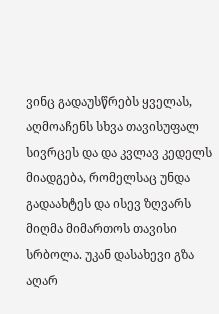ვინც გადაუსწრებს ყველას, აღმოაჩენს სხვა თავისუფალ სივრცეს და და კვლავ კედელს მიადგება, რომელსაც უნდა გადაახტეს და ისევ ზღვარს მიღმა მიმართოს თავისი სრბოლა. უკან დასახევი გზა აღარ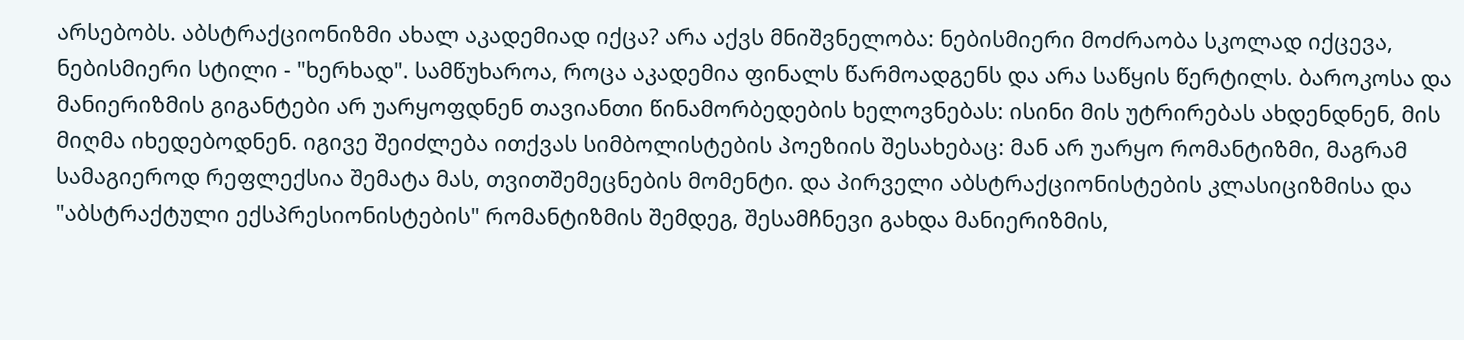არსებობს. აბსტრაქციონიზმი ახალ აკადემიად იქცა? არა აქვს მნიშვნელობა: ნებისმიერი მოძრაობა სკოლად იქცევა, ნებისმიერი სტილი - "ხერხად". სამწუხაროა, როცა აკადემია ფინალს წარმოადგენს და არა საწყის წერტილს. ბაროკოსა და მანიერიზმის გიგანტები არ უარყოფდნენ თავიანთი წინამორბედების ხელოვნებას: ისინი მის უტრირებას ახდენდნენ, მის მიღმა იხედებოდნენ. იგივე შეიძლება ითქვას სიმბოლისტების პოეზიის შესახებაც: მან არ უარყო რომანტიზმი, მაგრამ სამაგიეროდ რეფლექსია შემატა მას, თვითშემეცნების მომენტი. და პირველი აბსტრაქციონისტების კლასიციზმისა და "აბსტრაქტული ექსპრესიონისტების" რომანტიზმის შემდეგ, შესამჩნევი გახდა მანიერიზმის,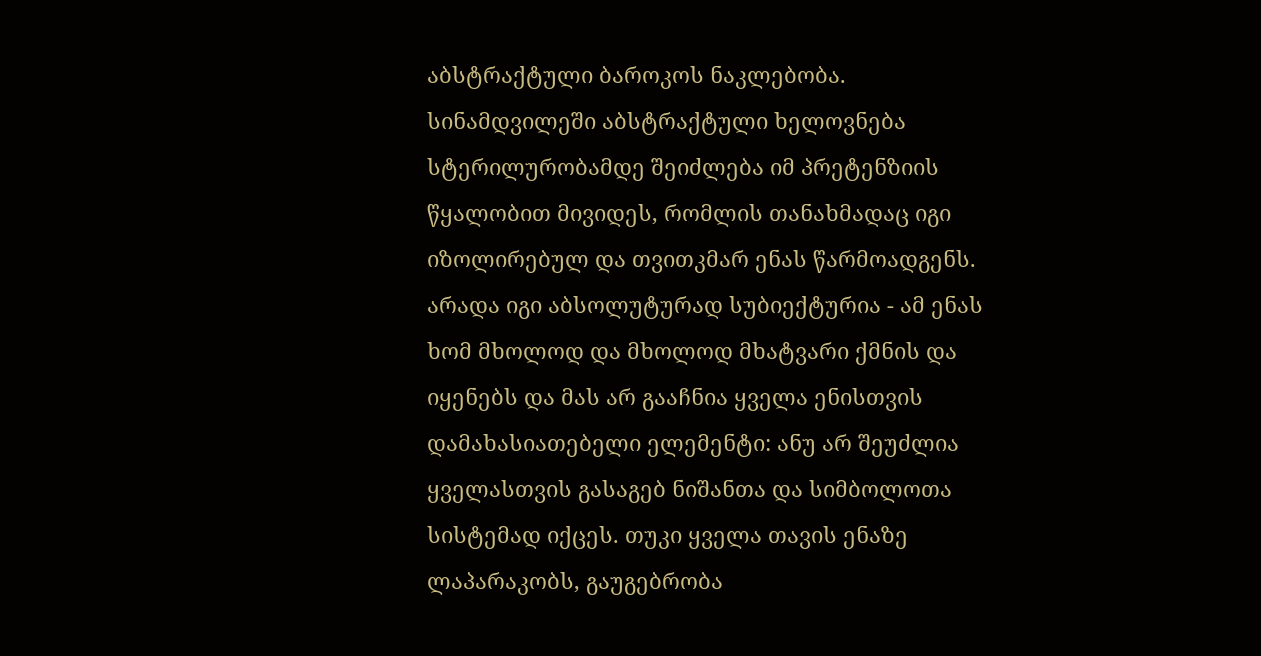აბსტრაქტული ბაროკოს ნაკლებობა.
სინამდვილეში აბსტრაქტული ხელოვნება სტერილურობამდე შეიძლება იმ პრეტენზიის წყალობით მივიდეს, რომლის თანახმადაც იგი იზოლირებულ და თვითკმარ ენას წარმოადგენს. არადა იგი აბსოლუტურად სუბიექტურია - ამ ენას ხომ მხოლოდ და მხოლოდ მხატვარი ქმნის და იყენებს და მას არ გააჩნია ყველა ენისთვის დამახასიათებელი ელემენტი: ანუ არ შეუძლია ყველასთვის გასაგებ ნიშანთა და სიმბოლოთა სისტემად იქცეს. თუკი ყველა თავის ენაზე ლაპარაკობს, გაუგებრობა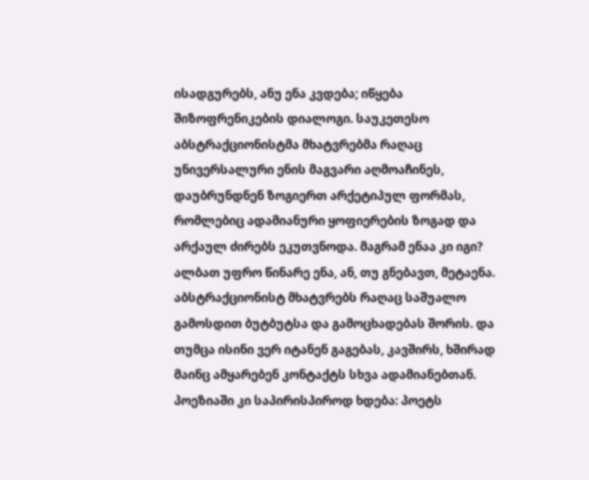ისადგურებს, ანუ ენა კვდება; იწყება შიზოფრენიკების დიალოგი. საუკეთესო აბსტრაქციონისტმა მხატვრებმა რაღაც უნივერსალური ენის მაგვარი აღმოაჩინეს, დაუბრუნდნენ ზოგიერთ არქეტიპულ ფორმას, რომლებიც ადამიანური ყოფიერების ზოგად და არქაულ ძირებს ეკუთვნოდა. მაგრამ ენაა კი იგი? ალბათ უფრო წინარე ენა, ან, თუ გნებავთ, მეტაენა. აბსტრაქციონისტ მხატვრებს რაღაც საშუალო გამოსდით ბუტბუტსა და გამოცხადებას შორის. და თუმცა ისინი ვერ იტანენ გაგებას, კავშირს, ხშირად მაინც ამყარებენ კონტაქტს სხვა ადამიანებთან. პოეზიაში კი საპირისპიროდ ხდება: პოეტს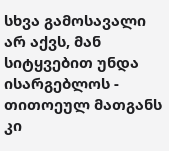სხვა გამოსავალი არ აქვს, მან სიტყვებით უნდა ისარგებლოს - თითოეულ მათგანს კი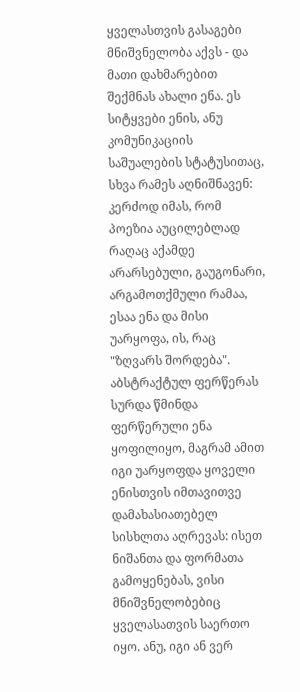ყველასთვის გასაგები მნიშვნელობა აქვს - და მათი დახმარებით შექმნას ახალი ენა. ეს სიტყვები ენის, ანუ კომუნიკაციის საშუალების სტატუსითაც, სხვა რამეს აღნიშნავენ: კერძოდ იმას, რომ პოეზია აუცილებლად რაღაც აქამდე არარსებული, გაუგონარი, არგამოთქმული რამაა, ესაა ენა და მისი უარყოფა, ის, რაც "ზღვარს შორდება". აბსტრაქტულ ფერწერას სურდა წმინდა ფერწერული ენა ყოფილიყო, მაგრამ ამით იგი უარყოფდა ყოველი ენისთვის იმთავითვე დამახასიათებელ სისხლთა აღრევას: ისეთ ნიშანთა და ფორმათა გამოყენებას, ვისი მნიშვნელობებიც ყველასათვის საერთო იყო. ანუ, იგი ან ვერ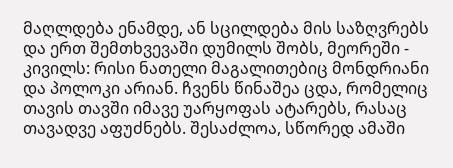მაღლდება ენამდე, ან სცილდება მის საზღვრებს და ერთ შემთხვევაში დუმილს შობს, მეორეში - კივილს: რისი ნათელი მაგალითებიც მონდრიანი და პოლოკი არიან. ჩვენს წინაშეა ცდა, რომელიც თავის თავში იმავე უარყოფას ატარებს, რასაც თავადვე აფუძნებს. შესაძლოა, სწორედ ამაში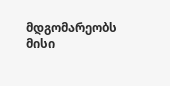მდგომარეობს მისი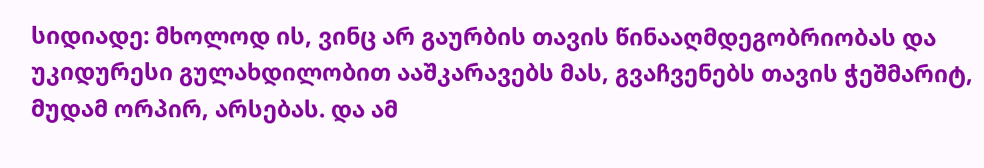სიდიადე: მხოლოდ ის, ვინც არ გაურბის თავის წინააღმდეგობრიობას და უკიდურესი გულახდილობით ააშკარავებს მას, გვაჩვენებს თავის ჭეშმარიტ, მუდამ ორპირ, არსებას. და ამ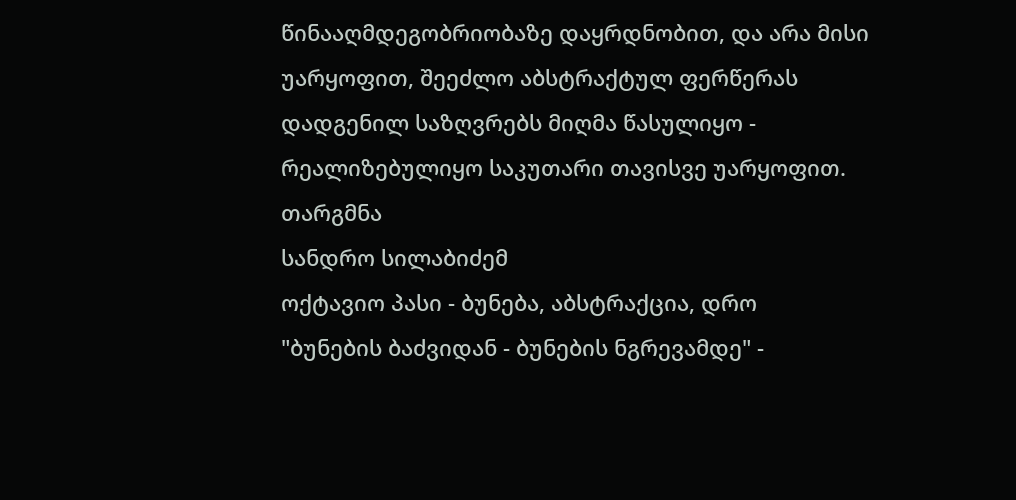წინააღმდეგობრიობაზე დაყრდნობით, და არა მისი უარყოფით, შეეძლო აბსტრაქტულ ფერწერას დადგენილ საზღვრებს მიღმა წასულიყო - რეალიზებულიყო საკუთარი თავისვე უარყოფით.
თარგმნა
სანდრო სილაბიძემ
ოქტავიო პასი - ბუნება, აბსტრაქცია, დრო
"ბუნების ბაძვიდან - ბუნების ნგრევამდე" -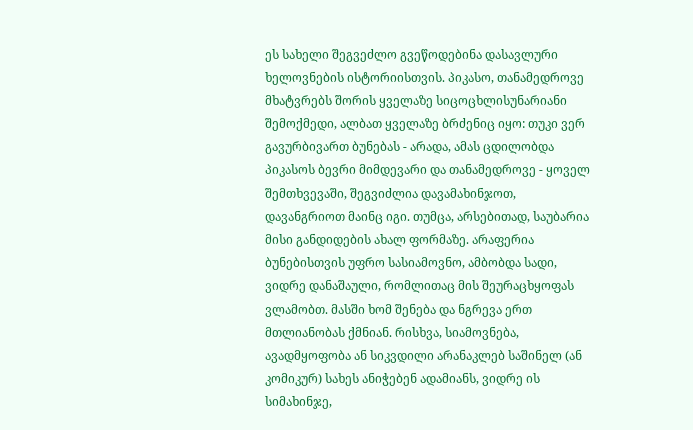ეს სახელი შეგვეძლო გვეწოდებინა დასავლური ხელოვნების ისტორიისთვის. პიკასო, თანამედროვე მხატვრებს შორის ყველაზე სიცოცხლისუნარიანი შემოქმედი, ალბათ ყველაზე ბრძენიც იყო: თუკი ვერ გავურბივართ ბუნებას - არადა, ამას ცდილობდა პიკასოს ბევრი მიმდევარი და თანამედროვე - ყოველ შემთხვევაში, შეგვიძლია დავამახინჯოთ, დავანგრიოთ მაინც იგი. თუმცა, არსებითად, საუბარია მისი განდიდების ახალ ფორმაზე. არაფერია ბუნებისთვის უფრო სასიამოვნო, ამბობდა სადი, ვიდრე დანაშაული, რომლითაც მის შეურაცხყოფას ვლამობთ. მასში ხომ შენება და ნგრევა ერთ მთლიანობას ქმნიან. რისხვა, სიამოვნება, ავადმყოფობა ან სიკვდილი არანაკლებ საშინელ (ან კომიკურ) სახეს ანიჭებენ ადამიანს, ვიდრე ის სიმახინჯე,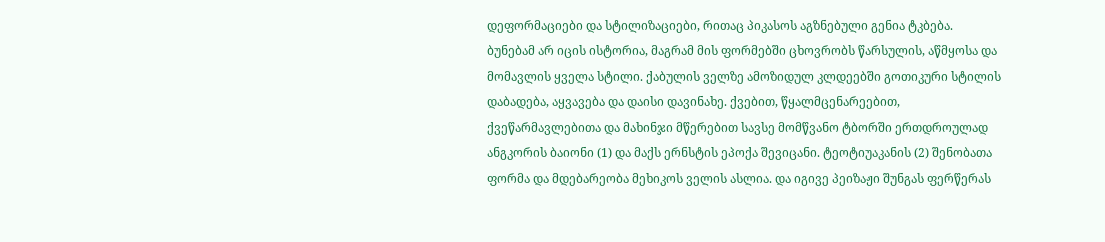დეფორმაციები და სტილიზაციები, რითაც პიკასოს აგზნებული გენია ტკბება.
ბუნებამ არ იცის ისტორია, მაგრამ მის ფორმებში ცხოვრობს წარსულის, აწმყოსა და მომავლის ყველა სტილი. ქაბულის ველზე ამოზიდულ კლდეებში გოთიკური სტილის დაბადება, აყვავება და დაისი დავინახე. ქვებით, წყალმცენარეებით, ქვეწარმავლებითა და მახინჯი მწერებით სავსე მომწვანო ტბორში ერთდროულად ანგკორის ბაიონი (1) და მაქს ერნსტის ეპოქა შევიცანი. ტეოტიუაკანის (2) შენობათა ფორმა და მდებარეობა მეხიკოს ველის ასლია. და იგივე პეიზაჟი შუნგას ფერწერას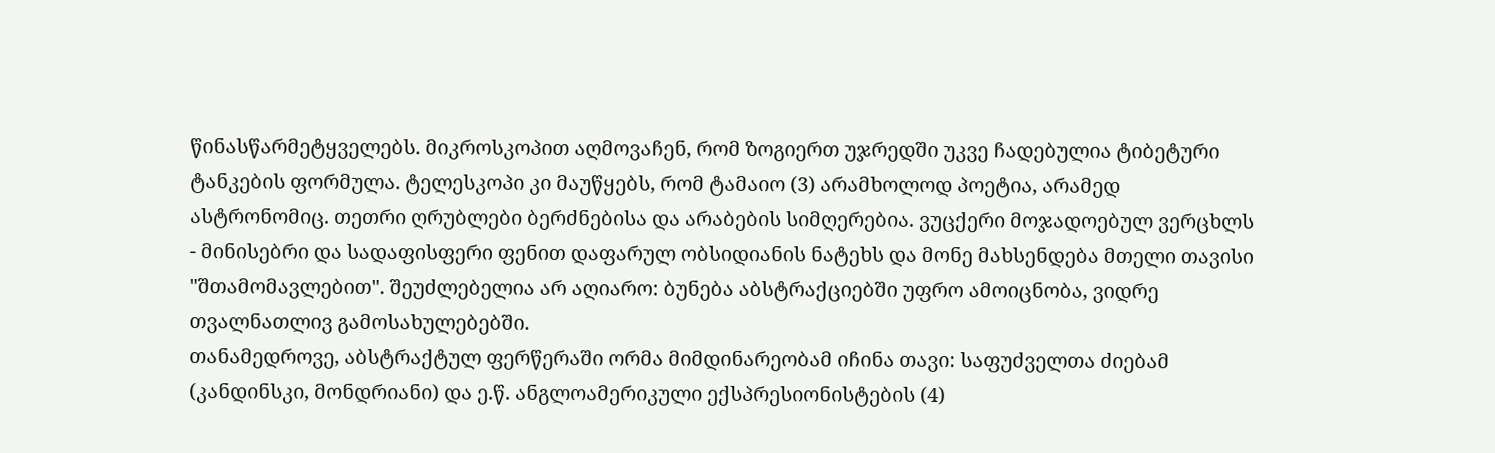წინასწარმეტყველებს. მიკროსკოპით აღმოვაჩენ, რომ ზოგიერთ უჯრედში უკვე ჩადებულია ტიბეტური ტანკების ფორმულა. ტელესკოპი კი მაუწყებს, რომ ტამაიო (3) არამხოლოდ პოეტია, არამედ ასტრონომიც. თეთრი ღრუბლები ბერძნებისა და არაბების სიმღერებია. ვუცქერი მოჯადოებულ ვერცხლს - მინისებრი და სადაფისფერი ფენით დაფარულ ობსიდიანის ნატეხს და მონე მახსენდება მთელი თავისი "შთამომავლებით". შეუძლებელია არ აღიარო: ბუნება აბსტრაქციებში უფრო ამოიცნობა, ვიდრე თვალნათლივ გამოსახულებებში.
თანამედროვე, აბსტრაქტულ ფერწერაში ორმა მიმდინარეობამ იჩინა თავი: საფუძველთა ძიებამ (კანდინსკი, მონდრიანი) და ე.წ. ანგლოამერიკული ექსპრესიონისტების (4)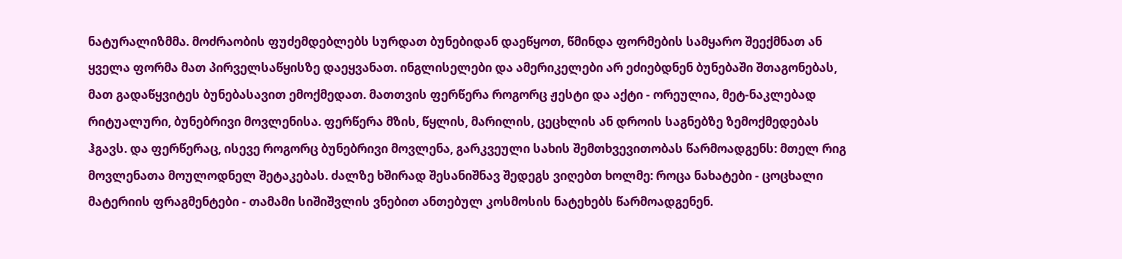ნატურალიზმმა. მოძრაობის ფუძემდებლებს სურდათ ბუნებიდან დაეწყოთ, წმინდა ფორმების სამყარო შეექმნათ ან ყველა ფორმა მათ პირველსაწყისზე დაეყვანათ. ინგლისელები და ამერიკელები არ ეძიებდნენ ბუნებაში შთაგონებას, მათ გადაწყვიტეს ბუნებასავით ემოქმედათ. მათთვის ფერწერა როგორც ჟესტი და აქტი - ორეულია, მეტ-ნაკლებად რიტუალური, ბუნებრივი მოვლენისა. ფერწერა მზის, წყლის, მარილის, ცეცხლის ან დროის საგნებზე ზემოქმედებას ჰგავს. და ფერწერაც, ისევე როგორც ბუნებრივი მოვლენა, გარკვეული სახის შემთხვევითობას წარმოადგენს: მთელ რიგ მოვლენათა მოულოდნელ შეტაკებას. ძალზე ხშირად შესანიშნავ შედეგს ვიღებთ ხოლმე: როცა ნახატები - ცოცხალი მატერიის ფრაგმენტები - თამამი სიშიშვლის ვნებით ანთებულ კოსმოსის ნატეხებს წარმოადგენენ.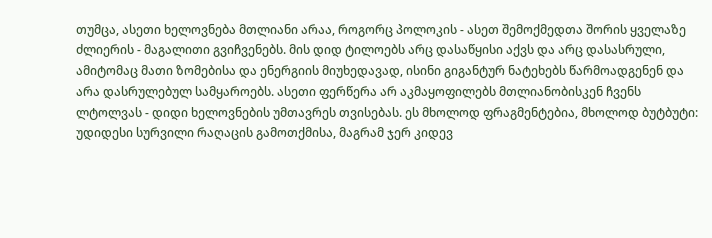თუმცა, ასეთი ხელოვნება მთლიანი არაა, როგორც პოლოკის - ასეთ შემოქმედთა შორის ყველაზე ძლიერის - მაგალითი გვიჩვენებს. მის დიდ ტილოებს არც დასაწყისი აქვს და არც დასასრული, ამიტომაც მათი ზომებისა და ენერგიის მიუხედავად, ისინი გიგანტურ ნატეხებს წარმოადგენენ და არა დასრულებულ სამყაროებს. ასეთი ფერწერა არ აკმაყოფილებს მთლიანობისკენ ჩვენს ლტოლვას - დიდი ხელოვნების უმთავრეს თვისებას. ეს მხოლოდ ფრაგმენტებია, მხოლოდ ბუტბუტი: უდიდესი სურვილი რაღაცის გამოთქმისა, მაგრამ ჯერ კიდევ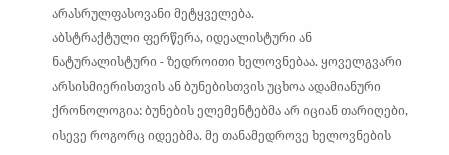არასრულფასოვანი მეტყველება.
აბსტრაქტული ფერწერა, იდეალისტური ან ნატურალისტური - ზედროითი ხელოვნებაა. ყოველგვარი არსისმიერისთვის ან ბუნებისთვის უცხოა ადამიანური ქრონოლოგია: ბუნების ელემენტებმა არ იციან თარიღები, ისევე როგორც იდეებმა. მე თანამედროვე ხელოვნების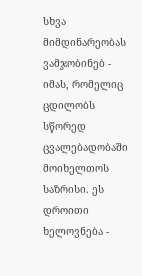სხვა მიმდინარეობას ვამჯობინებ - იმას, რომელიც ცდილობს სწორედ ცვალებადობაში მოიხელთოს საზრისი. ეს დროითი ხელოვნება -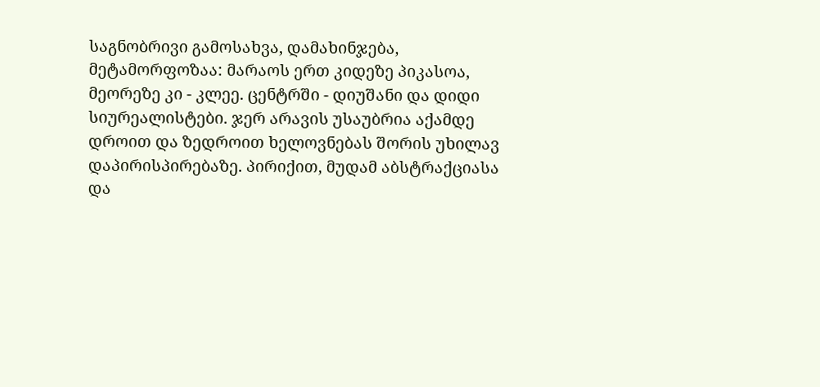საგნობრივი გამოსახვა, დამახინჯება, მეტამორფოზაა: მარაოს ერთ კიდეზე პიკასოა, მეორეზე კი - კლეე. ცენტრში - დიუშანი და დიდი სიურეალისტები. ჯერ არავის უსაუბრია აქამდე დროით და ზედროით ხელოვნებას შორის უხილავ დაპირისპირებაზე. პირიქით, მუდამ აბსტრაქციასა და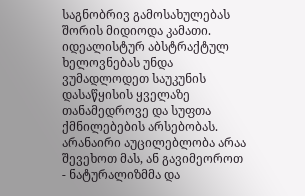საგნობრივ გამოსახულებას შორის მიდიოდა კამათი. იდეალისტურ აბსტრაქტულ ხელოვნებას უნდა ვუმადლოდეთ საუკუნის დასაწყისის ყველაზე თანამედროვე და სუფთა ქმნილებების არსებობას. არანაირი აუცილებლობა არაა შევეხოთ მას, ან გავიმეოროთ - ნატურალიზმმა და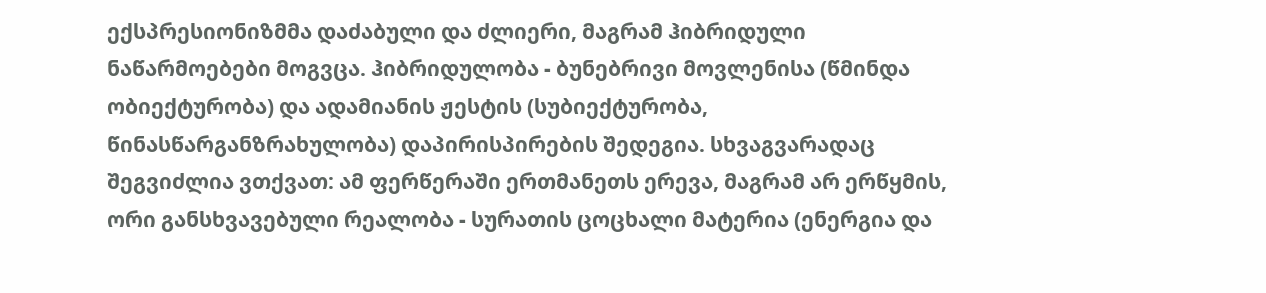ექსპრესიონიზმმა დაძაბული და ძლიერი, მაგრამ ჰიბრიდული ნაწარმოებები მოგვცა. ჰიბრიდულობა - ბუნებრივი მოვლენისა (წმინდა ობიექტურობა) და ადამიანის ჟესტის (სუბიექტურობა, წინასწარგანზრახულობა) დაპირისპირების შედეგია. სხვაგვარადაც შეგვიძლია ვთქვათ: ამ ფერწერაში ერთმანეთს ერევა, მაგრამ არ ერწყმის, ორი განსხვავებული რეალობა - სურათის ცოცხალი მატერია (ენერგია და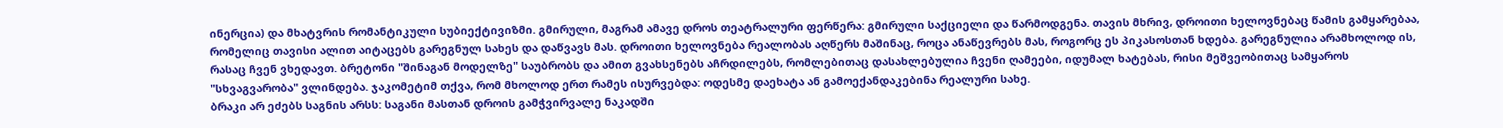ინერცია) და მხატვრის რომანტიკული სუბიექტივიზმი. გმირული, მაგრამ ამავე დროს თეატრალური ფერწერა: გმირული საქციელი და წარმოდგენა. თავის მხრივ, დროითი ხელოვნებაც წამის გამყარებაა, რომელიც თავისი ალით აიტაცებს გარეგნულ სახეს და დაწვავს მას. დროითი ხელოვნება რეალობას აღწერს მაშინაც, როცა ანაწევრებს მას, როგორც ეს პიკასოსთან ხდება. გარეგნულია არამხოლოდ ის, რასაც ჩვენ ვხედავთ. ბრეტონი "შინაგან მოდელზე" საუბრობს და ამით გვახსენებს აჩრდილებს, რომლებითაც დასახლებულია ჩვენი ღამეები, იდუმალ ხატებას, რისი მეშვეობითაც სამყაროს "სხვაგვარობა" ვლინდება. ჯაკომეტიმ თქვა, რომ მხოლოდ ერთ რამეს ისურვებდა: ოდესმე დაეხატა ან გამოექანდაკებინა რეალური სახე.
ბრაკი არ ეძებს საგნის არსს: საგანი მასთან დროის გამჭვირვალე ნაკადში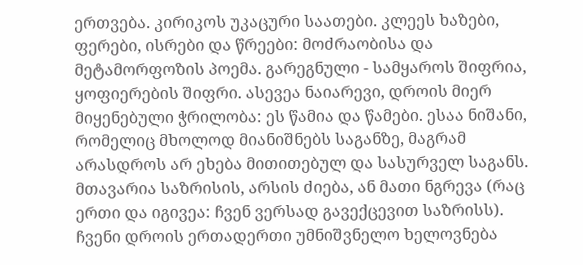ერთვება. კირიკოს უკაცური საათები. კლეეს ხაზები, ფერები, ისრები და წრეები: მოძრაობისა და მეტამორფოზის პოემა. გარეგნული - სამყაროს შიფრია, ყოფიერების შიფრი. ასევეა ნაიარევი, დროის მიერ მიყენებული ჭრილობა: ეს წამია და წამები. ესაა ნიშანი, რომელიც მხოლოდ მიანიშნებს საგანზე, მაგრამ არასდროს არ ეხება მითითებულ და სასურველ საგანს.
მთავარია საზრისის, არსის ძიება, ან მათი ნგრევა (რაც ერთი და იგივეა: ჩვენ ვერსად გავექცევით საზრისს). ჩვენი დროის ერთადერთი უმნიშვნელო ხელოვნება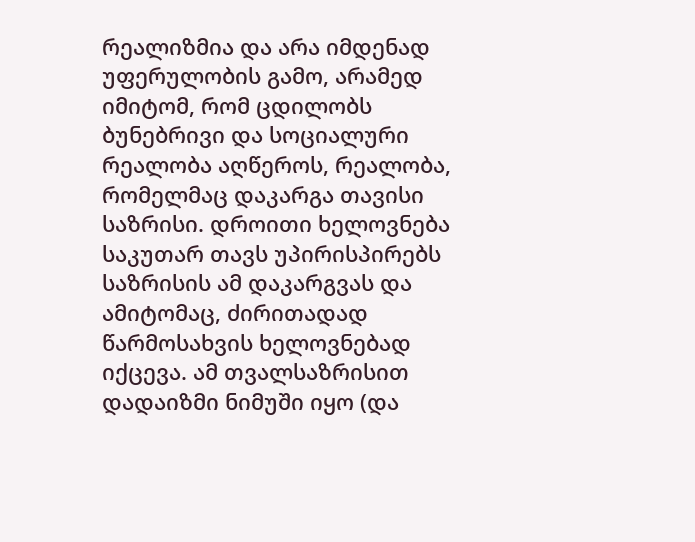რეალიზმია და არა იმდენად უფერულობის გამო, არამედ იმიტომ, რომ ცდილობს ბუნებრივი და სოციალური რეალობა აღწეროს, რეალობა, რომელმაც დაკარგა თავისი საზრისი. დროითი ხელოვნება საკუთარ თავს უპირისპირებს საზრისის ამ დაკარგვას და ამიტომაც, ძირითადად წარმოსახვის ხელოვნებად იქცევა. ამ თვალსაზრისით დადაიზმი ნიმუში იყო (და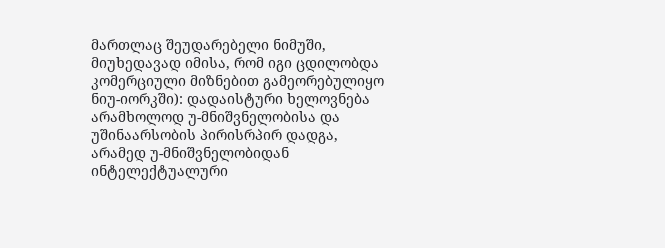მართლაც შეუდარებელი ნიმუში, მიუხედავად იმისა, რომ იგი ცდილობდა კომერციული მიზნებით გამეორებულიყო ნიუ-იორკში): დადაისტური ხელოვნება არამხოლოდ უ-მნიშვნელობისა და უშინაარსობის პირისრპირ დადგა, არამედ უ-მნიშვნელობიდან ინტელექტუალური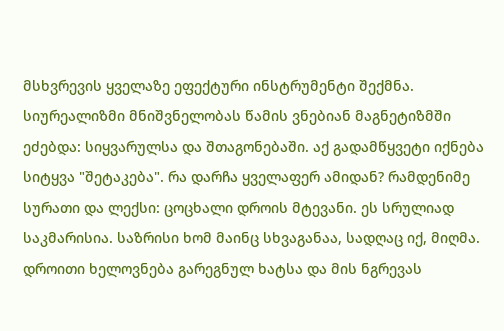მსხვრევის ყველაზე ეფექტური ინსტრუმენტი შექმნა. სიურეალიზმი მნიშვნელობას წამის ვნებიან მაგნეტიზმში ეძებდა: სიყვარულსა და შთაგონებაში. აქ გადამწყვეტი იქნება სიტყვა "შეტაკება". რა დარჩა ყველაფერ ამიდან? რამდენიმე სურათი და ლექსი: ცოცხალი დროის მტევანი. ეს სრულიად საკმარისია. საზრისი ხომ მაინც სხვაგანაა, სადღაც იქ, მიღმა.
დროითი ხელოვნება გარეგნულ ხატსა და მის ნგრევას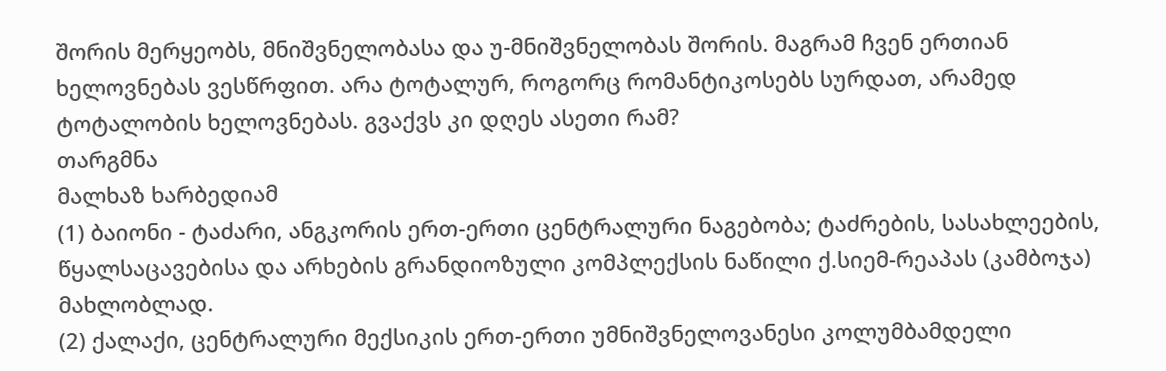შორის მერყეობს, მნიშვნელობასა და უ-მნიშვნელობას შორის. მაგრამ ჩვენ ერთიან ხელოვნებას ვესწრფით. არა ტოტალურ, როგორც რომანტიკოსებს სურდათ, არამედ ტოტალობის ხელოვნებას. გვაქვს კი დღეს ასეთი რამ?
თარგმნა
მალხაზ ხარბედიამ
(1) ბაიონი - ტაძარი, ანგკორის ერთ-ერთი ცენტრალური ნაგებობა; ტაძრების, სასახლეების, წყალსაცავებისა და არხების გრანდიოზული კომპლექსის ნაწილი ქ.სიემ-რეაპას (კამბოჯა) მახლობლად.
(2) ქალაქი, ცენტრალური მექსიკის ერთ-ერთი უმნიშვნელოვანესი კოლუმბამდელი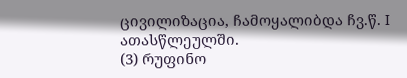ცივილიზაცია, ჩამოყალიბდა ჩვ.წ. I ათასწლეულში.
(3) რუფინო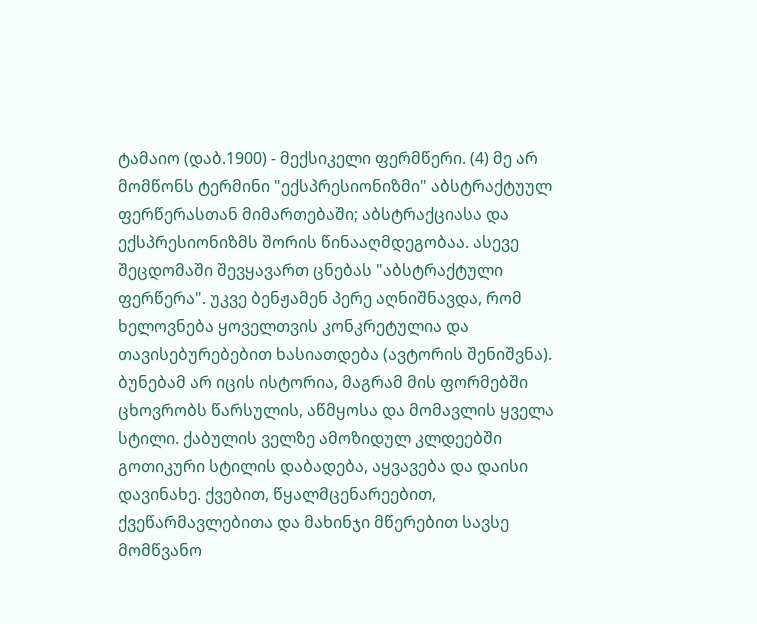ტამაიო (დაბ.1900) - მექსიკელი ფერმწერი. (4) მე არ მომწონს ტერმინი "ექსპრესიონიზმი" აბსტრაქტუულ ფერწერასთან მიმართებაში; აბსტრაქციასა და ექსპრესიონიზმს შორის წინააღმდეგობაა. ასევე შეცდომაში შევყავართ ცნებას "აბსტრაქტული ფერწერა". უკვე ბენჟამენ პერე აღნიშნავდა, რომ ხელოვნება ყოველთვის კონკრეტულია და თავისებურებებით ხასიათდება (ავტორის შენიშვნა).
ბუნებამ არ იცის ისტორია, მაგრამ მის ფორმებში ცხოვრობს წარსულის, აწმყოსა და მომავლის ყველა სტილი. ქაბულის ველზე ამოზიდულ კლდეებში გოთიკური სტილის დაბადება, აყვავება და დაისი დავინახე. ქვებით, წყალმცენარეებით, ქვეწარმავლებითა და მახინჯი მწერებით სავსე მომწვანო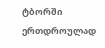ტბორში ერთდროულად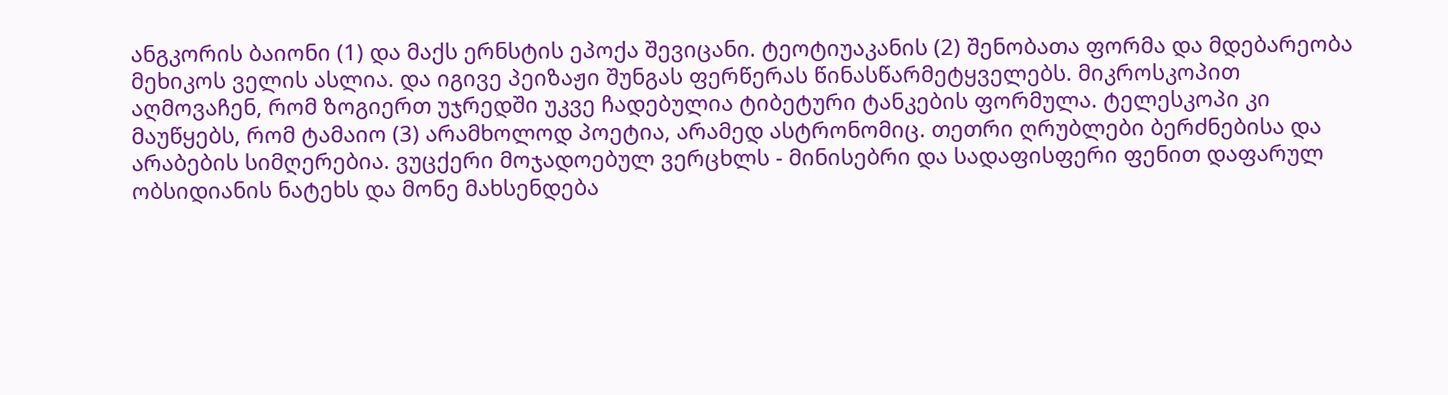ანგკორის ბაიონი (1) და მაქს ერნსტის ეპოქა შევიცანი. ტეოტიუაკანის (2) შენობათა ფორმა და მდებარეობა მეხიკოს ველის ასლია. და იგივე პეიზაჟი შუნგას ფერწერას წინასწარმეტყველებს. მიკროსკოპით აღმოვაჩენ, რომ ზოგიერთ უჯრედში უკვე ჩადებულია ტიბეტური ტანკების ფორმულა. ტელესკოპი კი მაუწყებს, რომ ტამაიო (3) არამხოლოდ პოეტია, არამედ ასტრონომიც. თეთრი ღრუბლები ბერძნებისა და არაბების სიმღერებია. ვუცქერი მოჯადოებულ ვერცხლს - მინისებრი და სადაფისფერი ფენით დაფარულ ობსიდიანის ნატეხს და მონე მახსენდება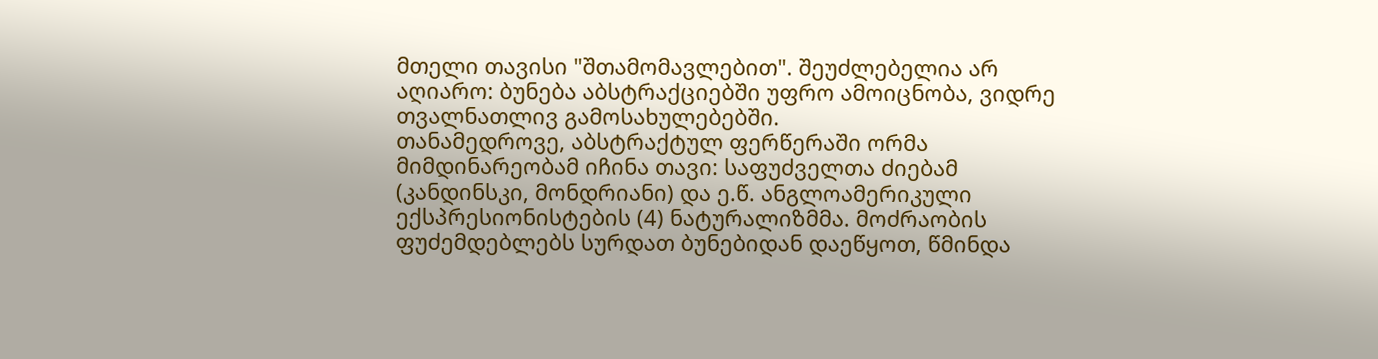მთელი თავისი "შთამომავლებით". შეუძლებელია არ აღიარო: ბუნება აბსტრაქციებში უფრო ამოიცნობა, ვიდრე თვალნათლივ გამოსახულებებში.
თანამედროვე, აბსტრაქტულ ფერწერაში ორმა მიმდინარეობამ იჩინა თავი: საფუძველთა ძიებამ (კანდინსკი, მონდრიანი) და ე.წ. ანგლოამერიკული ექსპრესიონისტების (4) ნატურალიზმმა. მოძრაობის ფუძემდებლებს სურდათ ბუნებიდან დაეწყოთ, წმინდა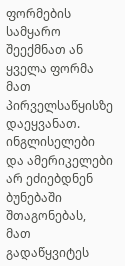ფორმების სამყარო შეექმნათ ან ყველა ფორმა მათ პირველსაწყისზე დაეყვანათ. ინგლისელები და ამერიკელები არ ეძიებდნენ ბუნებაში შთაგონებას, მათ გადაწყვიტეს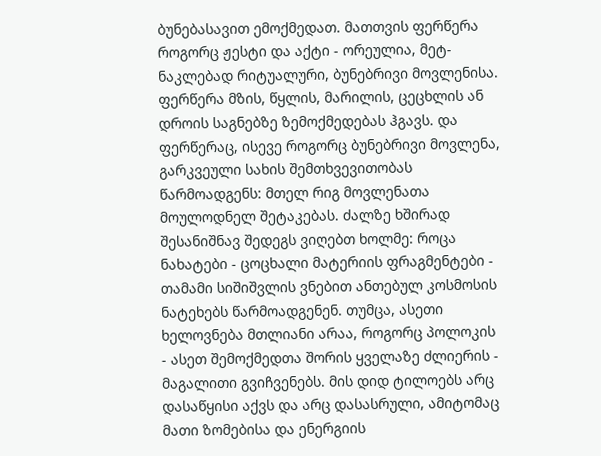ბუნებასავით ემოქმედათ. მათთვის ფერწერა როგორც ჟესტი და აქტი - ორეულია, მეტ-ნაკლებად რიტუალური, ბუნებრივი მოვლენისა. ფერწერა მზის, წყლის, მარილის, ცეცხლის ან დროის საგნებზე ზემოქმედებას ჰგავს. და ფერწერაც, ისევე როგორც ბუნებრივი მოვლენა, გარკვეული სახის შემთხვევითობას წარმოადგენს: მთელ რიგ მოვლენათა მოულოდნელ შეტაკებას. ძალზე ხშირად შესანიშნავ შედეგს ვიღებთ ხოლმე: როცა ნახატები - ცოცხალი მატერიის ფრაგმენტები - თამამი სიშიშვლის ვნებით ანთებულ კოსმოსის ნატეხებს წარმოადგენენ. თუმცა, ასეთი ხელოვნება მთლიანი არაა, როგორც პოლოკის - ასეთ შემოქმედთა შორის ყველაზე ძლიერის - მაგალითი გვიჩვენებს. მის დიდ ტილოებს არც დასაწყისი აქვს და არც დასასრული, ამიტომაც მათი ზომებისა და ენერგიის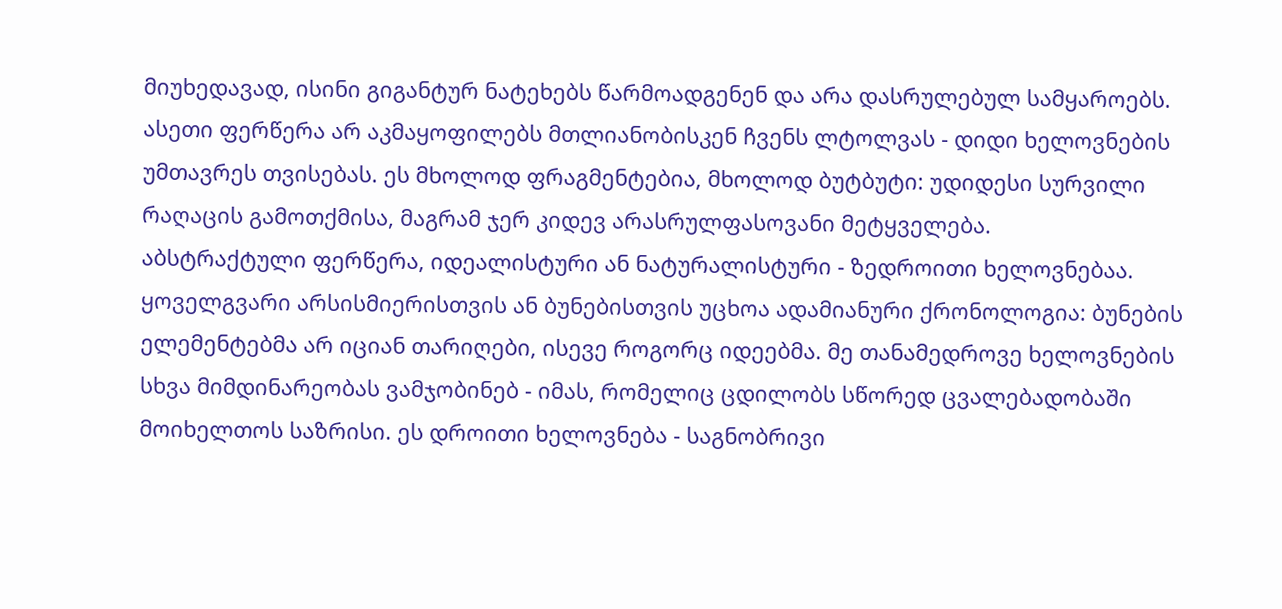მიუხედავად, ისინი გიგანტურ ნატეხებს წარმოადგენენ და არა დასრულებულ სამყაროებს. ასეთი ფერწერა არ აკმაყოფილებს მთლიანობისკენ ჩვენს ლტოლვას - დიდი ხელოვნების უმთავრეს თვისებას. ეს მხოლოდ ფრაგმენტებია, მხოლოდ ბუტბუტი: უდიდესი სურვილი რაღაცის გამოთქმისა, მაგრამ ჯერ კიდევ არასრულფასოვანი მეტყველება.
აბსტრაქტული ფერწერა, იდეალისტური ან ნატურალისტური - ზედროითი ხელოვნებაა. ყოველგვარი არსისმიერისთვის ან ბუნებისთვის უცხოა ადამიანური ქრონოლოგია: ბუნების ელემენტებმა არ იციან თარიღები, ისევე როგორც იდეებმა. მე თანამედროვე ხელოვნების სხვა მიმდინარეობას ვამჯობინებ - იმას, რომელიც ცდილობს სწორედ ცვალებადობაში მოიხელთოს საზრისი. ეს დროითი ხელოვნება - საგნობრივი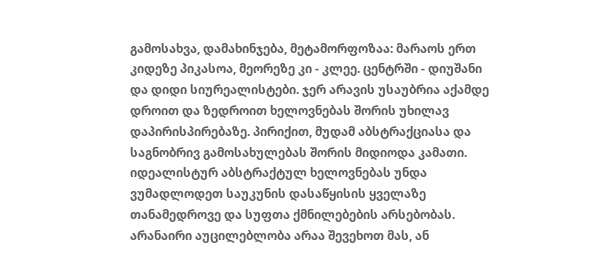გამოსახვა, დამახინჯება, მეტამორფოზაა: მარაოს ერთ კიდეზე პიკასოა, მეორეზე კი - კლეე. ცენტრში - დიუშანი და დიდი სიურეალისტები. ჯერ არავის უსაუბრია აქამდე დროით და ზედროით ხელოვნებას შორის უხილავ დაპირისპირებაზე. პირიქით, მუდამ აბსტრაქციასა და საგნობრივ გამოსახულებას შორის მიდიოდა კამათი. იდეალისტურ აბსტრაქტულ ხელოვნებას უნდა ვუმადლოდეთ საუკუნის დასაწყისის ყველაზე თანამედროვე და სუფთა ქმნილებების არსებობას. არანაირი აუცილებლობა არაა შევეხოთ მას, ან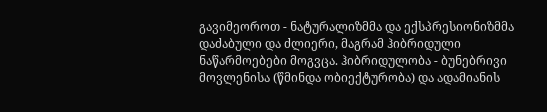გავიმეოროთ - ნატურალიზმმა და ექსპრესიონიზმმა დაძაბული და ძლიერი, მაგრამ ჰიბრიდული ნაწარმოებები მოგვცა. ჰიბრიდულობა - ბუნებრივი მოვლენისა (წმინდა ობიექტურობა) და ადამიანის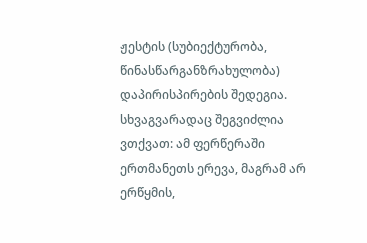ჟესტის (სუბიექტურობა, წინასწარგანზრახულობა) დაპირისპირების შედეგია. სხვაგვარადაც შეგვიძლია ვთქვათ: ამ ფერწერაში ერთმანეთს ერევა, მაგრამ არ ერწყმის,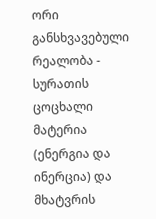ორი განსხვავებული რეალობა - სურათის ცოცხალი მატერია (ენერგია და ინერცია) და მხატვრის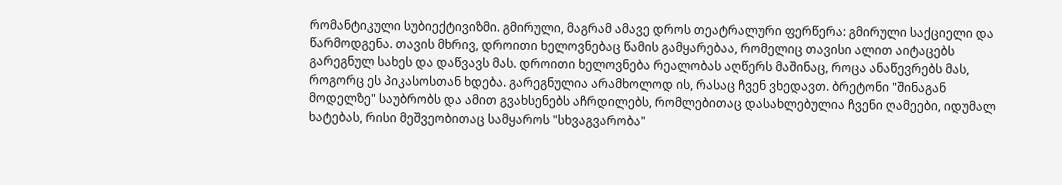რომანტიკული სუბიექტივიზმი. გმირული, მაგრამ ამავე დროს თეატრალური ფერწერა: გმირული საქციელი და წარმოდგენა. თავის მხრივ, დროითი ხელოვნებაც წამის გამყარებაა, რომელიც თავისი ალით აიტაცებს გარეგნულ სახეს და დაწვავს მას. დროითი ხელოვნება რეალობას აღწერს მაშინაც, როცა ანაწევრებს მას, როგორც ეს პიკასოსთან ხდება. გარეგნულია არამხოლოდ ის, რასაც ჩვენ ვხედავთ. ბრეტონი "შინაგან მოდელზე" საუბრობს და ამით გვახსენებს აჩრდილებს, რომლებითაც დასახლებულია ჩვენი ღამეები, იდუმალ ხატებას, რისი მეშვეობითაც სამყაროს "სხვაგვარობა"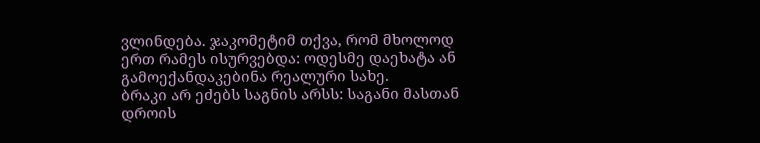ვლინდება. ჯაკომეტიმ თქვა, რომ მხოლოდ ერთ რამეს ისურვებდა: ოდესმე დაეხატა ან გამოექანდაკებინა რეალური სახე.
ბრაკი არ ეძებს საგნის არსს: საგანი მასთან დროის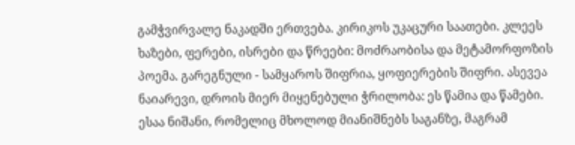გამჭვირვალე ნაკადში ერთვება. კირიკოს უკაცური საათები. კლეეს ხაზები, ფერები, ისრები და წრეები: მოძრაობისა და მეტამორფოზის პოემა. გარეგნული - სამყაროს შიფრია, ყოფიერების შიფრი. ასევეა ნაიარევი, დროის მიერ მიყენებული ჭრილობა: ეს წამია და წამები. ესაა ნიშანი, რომელიც მხოლოდ მიანიშნებს საგანზე, მაგრამ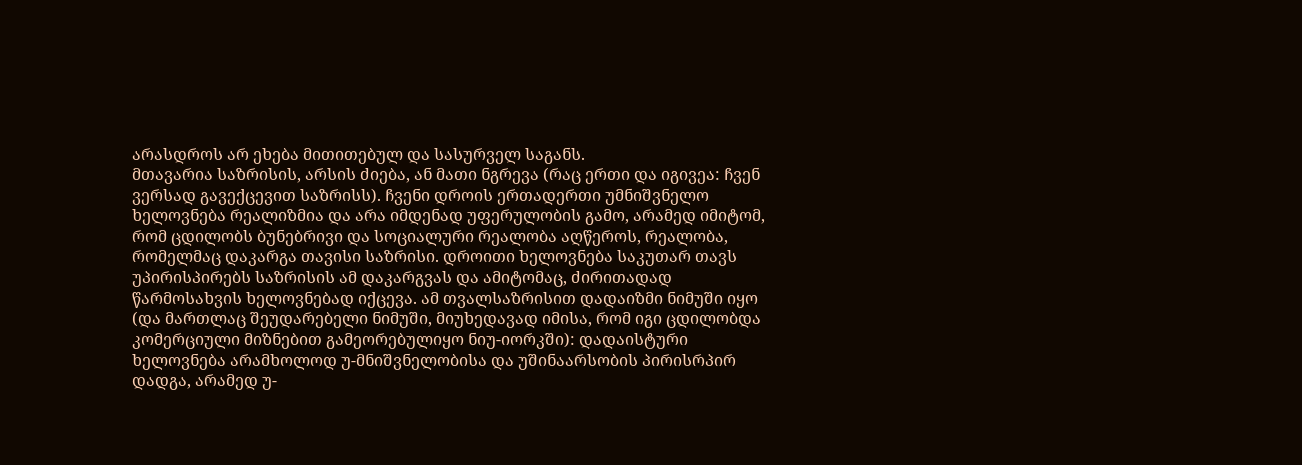არასდროს არ ეხება მითითებულ და სასურველ საგანს.
მთავარია საზრისის, არსის ძიება, ან მათი ნგრევა (რაც ერთი და იგივეა: ჩვენ ვერსად გავექცევით საზრისს). ჩვენი დროის ერთადერთი უმნიშვნელო ხელოვნება რეალიზმია და არა იმდენად უფერულობის გამო, არამედ იმიტომ, რომ ცდილობს ბუნებრივი და სოციალური რეალობა აღწეროს, რეალობა, რომელმაც დაკარგა თავისი საზრისი. დროითი ხელოვნება საკუთარ თავს უპირისპირებს საზრისის ამ დაკარგვას და ამიტომაც, ძირითადად წარმოსახვის ხელოვნებად იქცევა. ამ თვალსაზრისით დადაიზმი ნიმუში იყო (და მართლაც შეუდარებელი ნიმუში, მიუხედავად იმისა, რომ იგი ცდილობდა კომერციული მიზნებით გამეორებულიყო ნიუ-იორკში): დადაისტური ხელოვნება არამხოლოდ უ-მნიშვნელობისა და უშინაარსობის პირისრპირ დადგა, არამედ უ-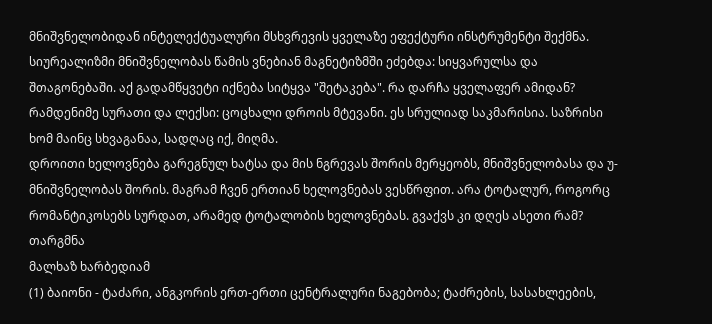მნიშვნელობიდან ინტელექტუალური მსხვრევის ყველაზე ეფექტური ინსტრუმენტი შექმნა. სიურეალიზმი მნიშვნელობას წამის ვნებიან მაგნეტიზმში ეძებდა: სიყვარულსა და შთაგონებაში. აქ გადამწყვეტი იქნება სიტყვა "შეტაკება". რა დარჩა ყველაფერ ამიდან? რამდენიმე სურათი და ლექსი: ცოცხალი დროის მტევანი. ეს სრულიად საკმარისია. საზრისი ხომ მაინც სხვაგანაა, სადღაც იქ, მიღმა.
დროითი ხელოვნება გარეგნულ ხატსა და მის ნგრევას შორის მერყეობს, მნიშვნელობასა და უ-მნიშვნელობას შორის. მაგრამ ჩვენ ერთიან ხელოვნებას ვესწრფით. არა ტოტალურ, როგორც რომანტიკოსებს სურდათ, არამედ ტოტალობის ხელოვნებას. გვაქვს კი დღეს ასეთი რამ?
თარგმნა
მალხაზ ხარბედიამ
(1) ბაიონი - ტაძარი, ანგკორის ერთ-ერთი ცენტრალური ნაგებობა; ტაძრების, სასახლეების,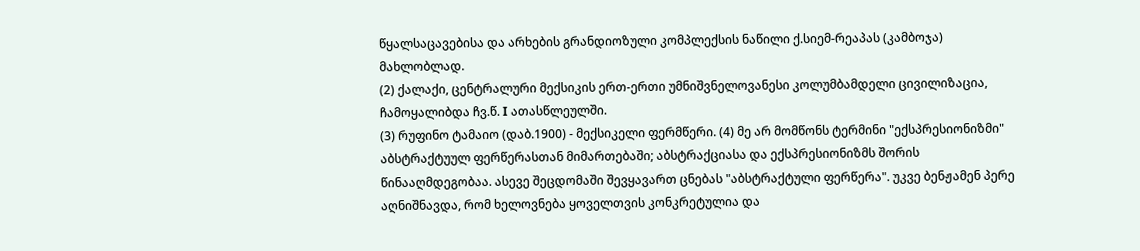წყალსაცავებისა და არხების გრანდიოზული კომპლექსის ნაწილი ქ.სიემ-რეაპას (კამბოჯა) მახლობლად.
(2) ქალაქი, ცენტრალური მექსიკის ერთ-ერთი უმნიშვნელოვანესი კოლუმბამდელი ცივილიზაცია, ჩამოყალიბდა ჩვ.წ. I ათასწლეულში.
(3) რუფინო ტამაიო (დაბ.1900) - მექსიკელი ფერმწერი. (4) მე არ მომწონს ტერმინი "ექსპრესიონიზმი" აბსტრაქტუულ ფერწერასთან მიმართებაში; აბსტრაქციასა და ექსპრესიონიზმს შორის წინააღმდეგობაა. ასევე შეცდომაში შევყავართ ცნებას "აბსტრაქტული ფერწერა". უკვე ბენჟამენ პერე აღნიშნავდა, რომ ხელოვნება ყოველთვის კონკრეტულია და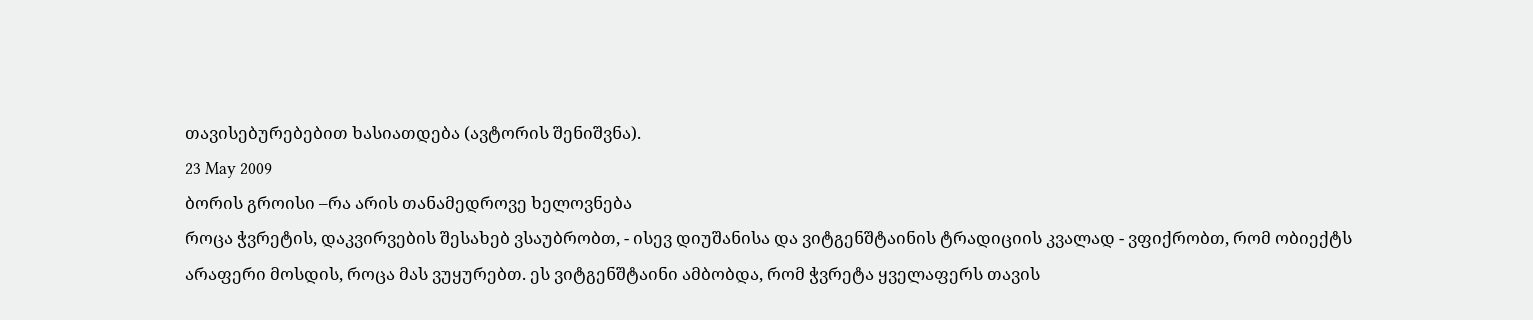თავისებურებებით ხასიათდება (ავტორის შენიშვნა).
23 May 2009
ბორის გროისი –რა არის თანამედროვე ხელოვნება
როცა ჭვრეტის, დაკვირვების შესახებ ვსაუბრობთ, - ისევ დიუშანისა და ვიტგენშტაინის ტრადიციის კვალად - ვფიქრობთ, რომ ობიექტს არაფერი მოსდის, როცა მას ვუყურებთ. ეს ვიტგენშტაინი ამბობდა, რომ ჭვრეტა ყველაფერს თავის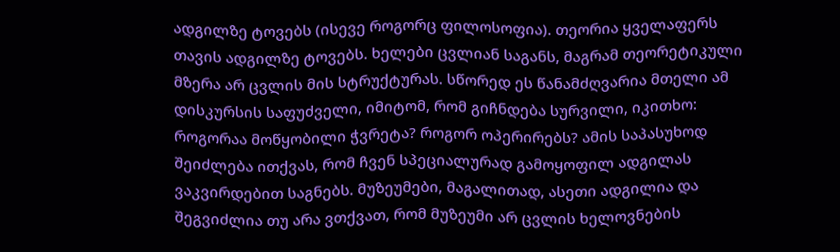ადგილზე ტოვებს (ისევე როგორც ფილოსოფია). თეორია ყველაფერს თავის ადგილზე ტოვებს. ხელები ცვლიან საგანს, მაგრამ თეორეტიკული მზერა არ ცვლის მის სტრუქტურას. სწორედ ეს წანამძღვარია მთელი ამ დისკურსის საფუძველი, იმიტომ, რომ გიჩნდება სურვილი, იკითხო: როგორაა მოწყობილი ჭვრეტა? როგორ ოპერირებს? ამის საპასუხოდ შეიძლება ითქვას, რომ ჩვენ სპეციალურად გამოყოფილ ადგილას ვაკვირდებით საგნებს. მუზეუმები, მაგალითად, ასეთი ადგილია და შეგვიძლია თუ არა ვთქვათ, რომ მუზეუმი არ ცვლის ხელოვნების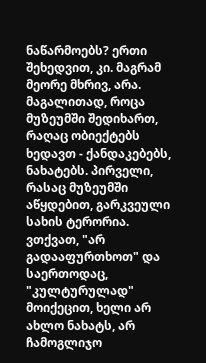ნაწარმოებს? ერთი შეხედვით, კი. მაგრამ მეორე მხრივ, არა. მაგალითად, როცა მუზეუმში შედიხართ, რაღაც ობიექტებს ხედავთ - ქანდაკებებს, ნახატებს. პირველი, რასაც მუზეუმში აწყდებით, გარკვეული სახის ტერორია. ვთქვათ, "არ გადააფურთხოთ" და საერთოდაც, "კულტურულად" მოიქეცით, ხელი არ ახლო ნახატს, არ ჩამოგლიჯო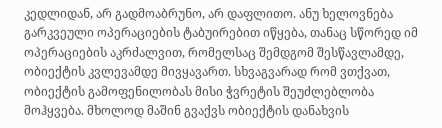კედლიდან, არ გადმოაბრუნო, არ დაფლითო. ანუ ხელოვნება გარკვეული ოპერაციების ტაბუირებით იწყება, თანაც სწორედ იმ ოპერაციების აკრძალვით, რომელსაც შემდგომ შესწავლამდე, ობიექტის კვლევამდე მივყავართ. სხვაგვარად რომ ვთქვათ, ობიექტის გამოფენილობას მისი ჭვრეტის შეუძლებლობა მოჰყვება. მხოლოდ მაშინ გვაქვს ობიექტის დანახვის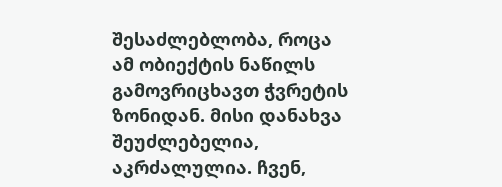შესაძლებლობა, როცა ამ ობიექტის ნაწილს გამოვრიცხავთ ჭვრეტის ზონიდან. მისი დანახვა შეუძლებელია, აკრძალულია. ჩვენ,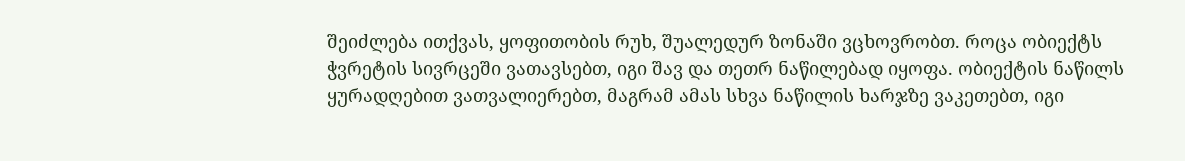შეიძლება ითქვას, ყოფითობის რუხ, შუალედურ ზონაში ვცხოვრობთ. როცა ობიექტს ჭვრეტის სივრცეში ვათავსებთ, იგი შავ და თეთრ ნაწილებად იყოფა. ობიექტის ნაწილს ყურადღებით ვათვალიერებთ, მაგრამ ამას სხვა ნაწილის ხარჯზე ვაკეთებთ, იგი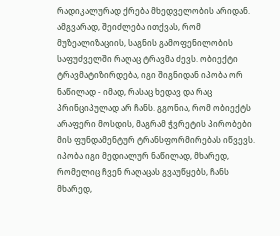რადიკალურად ქრება მხედველობის არიდან. ამგვარად, შეიძლება ითქვას, რომ მუზეალიზაციის, საგნის გამოფენილობის საფუძველში რაღაც ტრავმა ძევს. ობიექტი ტრავმატიზირდება, იგი შიგნიდან იპობა ორ ნაწილად - იმად, რასაც ხედავ და რაც პრინციპულად არ ჩანს. გგონია, რომ ობიექტს არაფერი მოსდის, მაგრამ ჭვრეტის პირობები მის ფუნდამენტურ ტრანსფორმირებას იწვევს. იპობა იგი მედიალურ ნაწილად, მხარედ, რომელიც ჩვენ რაღაცას გვაუწყებს, ჩანს მხარედ,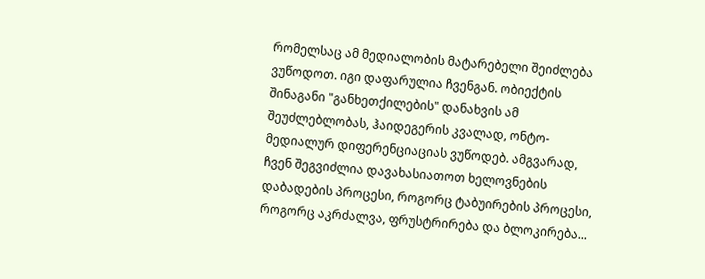რომელსაც ამ მედიალობის მატარებელი შეიძლება ვუწოდოთ. იგი დაფარულია ჩვენგან. ობიექტის შინაგანი "განხეთქილების" დანახვის ამ შეუძლებლობას, ჰაიდეგერის კვალად, ონტო-მედიალურ დიფერენციაციას ვუწოდებ. ამგვარად, ჩვენ შეგვიძლია დავახასიათოთ ხელოვნების დაბადების პროცესი, როგორც ტაბუირების პროცესი, როგორც აკრძალვა, ფრუსტრირება და ბლოკირება...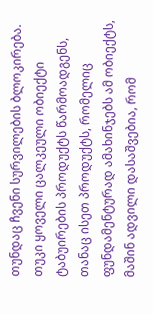თუნდაც ჩვენი სურვილების ბლოკირება. თუკი ყოველი ცალკეული ობიექტი ტაბუირების პროდუქტს წარმოადგენს, თანაც ისეთ პროდუქტს, რომელიც ფუნდამენტურად ამახინჯებს ამ ობიექტს, მაშინ ადვილი დასაშვებია, რომ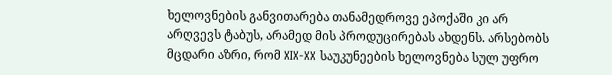ხელოვნების განვითარება თანამედროვე ეპოქაში კი არ არღვევს ტაბუს, არამედ მის პროდუცირებას ახდენს. არსებობს მცდარი აზრი, რომ XIX-XX საუკუნეების ხელოვნება სულ უფრო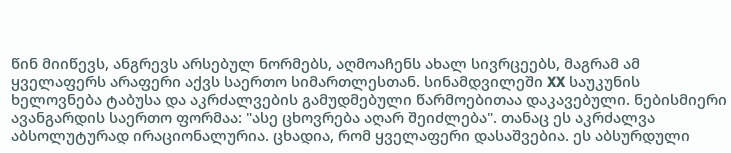წინ მიიწევს, ანგრევს არსებულ ნორმებს, აღმოაჩენს ახალ სივრცეებს, მაგრამ ამ ყველაფერს არაფერი აქვს საერთო სიმართლესთან. სინამდვილეში XX საუკუნის ხელოვნება ტაბუსა და აკრძალვების გამუდმებული წარმოებითაა დაკავებული. ნებისმიერი ავანგარდის საერთო ფორმაა: "ასე ცხოვრება აღარ შეიძლება". თანაც ეს აკრძალვა აბსოლუტურად ირაციონალურია. ცხადია, რომ ყველაფერი დასაშვებია. ეს აბსურდული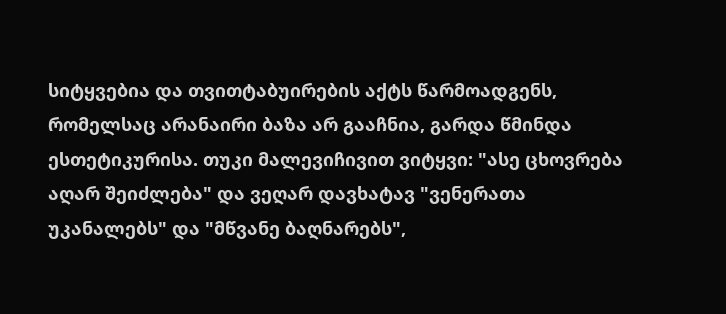სიტყვებია და თვითტაბუირების აქტს წარმოადგენს, რომელსაც არანაირი ბაზა არ გააჩნია, გარდა წმინდა ესთეტიკურისა. თუკი მალევიჩივით ვიტყვი: "ასე ცხოვრება აღარ შეიძლება" და ვეღარ დავხატავ "ვენერათა უკანალებს" და "მწვანე ბაღნარებს",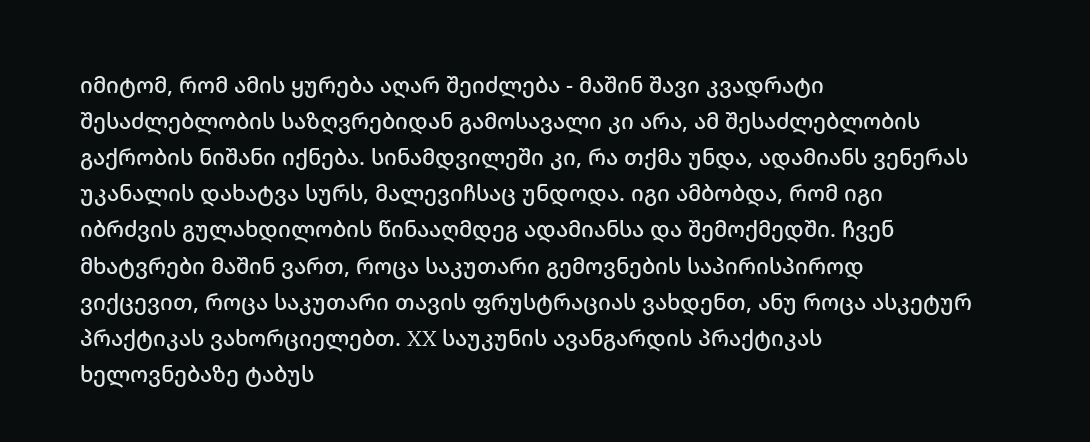იმიტომ, რომ ამის ყურება აღარ შეიძლება - მაშინ შავი კვადრატი შესაძლებლობის საზღვრებიდან გამოსავალი კი არა, ამ შესაძლებლობის გაქრობის ნიშანი იქნება. სინამდვილეში კი, რა თქმა უნდა, ადამიანს ვენერას უკანალის დახატვა სურს, მალევიჩსაც უნდოდა. იგი ამბობდა, რომ იგი იბრძვის გულახდილობის წინააღმდეგ ადამიანსა და შემოქმედში. ჩვენ მხატვრები მაშინ ვართ, როცა საკუთარი გემოვნების საპირისპიროდ ვიქცევით, როცა საკუთარი თავის ფრუსტრაციას ვახდენთ, ანუ როცა ასკეტურ პრაქტიკას ვახორციელებთ. XX საუკუნის ავანგარდის პრაქტიკას ხელოვნებაზე ტაბუს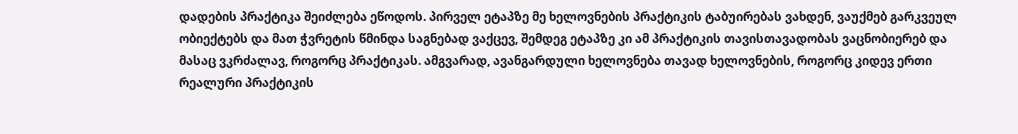დადების პრაქტიკა შეიძლება ეწოდოს. პირველ ეტაპზე მე ხელოვნების პრაქტიკის ტაბუირებას ვახდენ, ვაუქმებ გარკვეულ ობიექტებს და მათ ჭვრეტის წმინდა საგნებად ვაქცევ, შემდეგ ეტაპზე კი ამ პრაქტიკის თავისთავადობას ვაცნობიერებ და მასაც ვკრძალავ, როგორც პრაქტიკას. ამგვარად, ავანგარდული ხელოვნება თავად ხელოვნების, როგორც კიდევ ერთი რეალური პრაქტიკის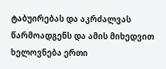ტაბუირებას და აკრძალვას წარმოადგენს და ამის მიხედვით ხელოვნება ერთი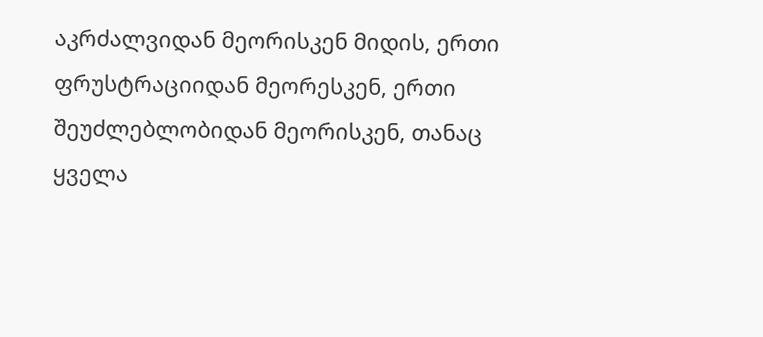აკრძალვიდან მეორისკენ მიდის, ერთი ფრუსტრაციიდან მეორესკენ, ერთი შეუძლებლობიდან მეორისკენ, თანაც ყველა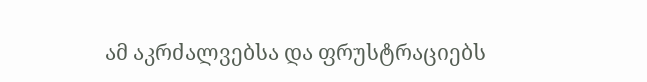ამ აკრძალვებსა და ფრუსტრაციებს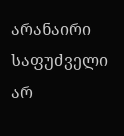არანაირი საფუძველი არ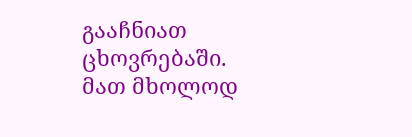გააჩნიათ ცხოვრებაში. მათ მხოლოდ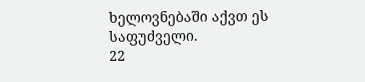ხელოვნებაში აქვთ ეს საფუძველი.
22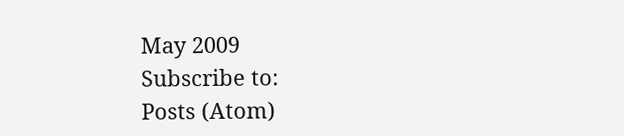May 2009
Subscribe to:
Posts (Atom)